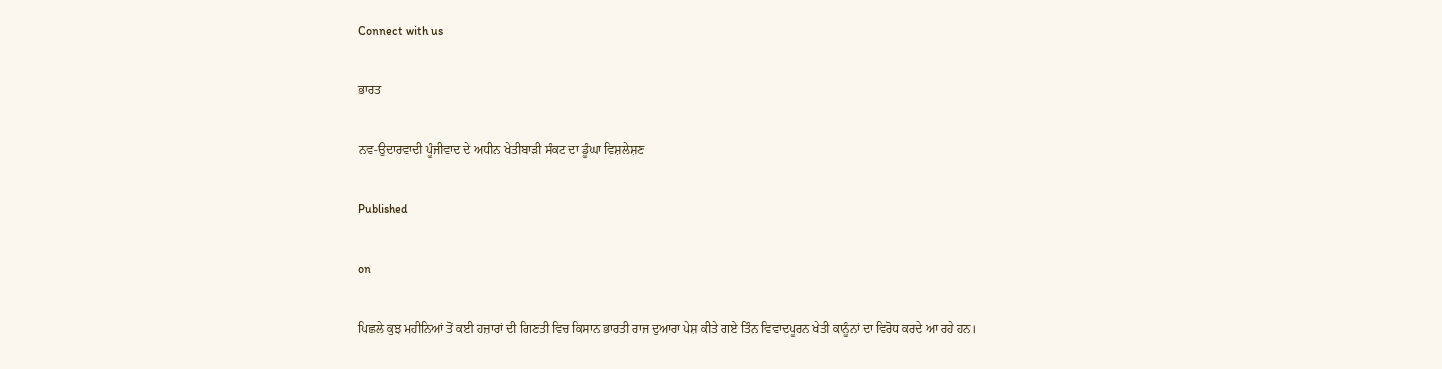Connect with us

ਭਾਰਤ

ਨਵ-ਉਦਾਰਵਾਦੀ ਪੂੰਜੀਵਾਦ ਦੇ ਅਧੀਨ ਖੇਤੀਬਾੜੀ ਸੰਕਟ ਦਾ ਡੂੰਘਾ ਵਿਸ਼ਲੇਸ਼ਣ

Published

on

ਪਿਛਲੇ ਕੁਝ ਮਹੀਨਿਆਂ ਤੋਂ ਕਈ ਹਜ਼ਾਰਾਂ ਦੀ ਗਿਣਤੀ ਵਿਚ ਕਿਸਾਨ ਭਾਰਤੀ ਰਾਜ ਦੁਆਰਾ ਪੇਸ਼ ਕੀਤੇ ਗਏ ਤਿੰਨ ਵਿਵਾਦਪੂਰਨ ਖੇਤੀ ਕਾਨੂੰਨਾਂ ਦਾ ਵਿਰੋਧ ਕਰਦੇ ਆ ਰਹੇ ਹਨ।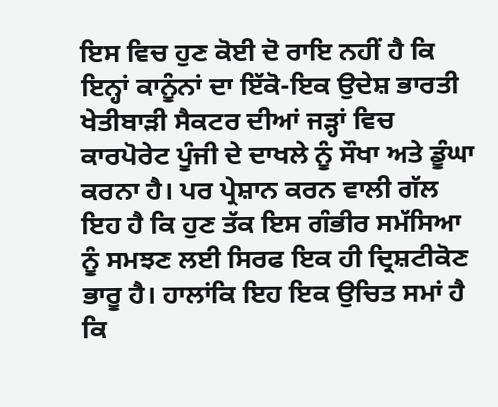ਇਸ ਵਿਚ ਹੁਣ ਕੋਈ ਦੋ ਰਾਇ ਨਹੀਂ ਹੈ ਕਿ ਇਨ੍ਹਾਂ ਕਾਨੂੰਨਾਂ ਦਾ ਇੱਕੋ-ਇਕ ਉਦੇਸ਼ ਭਾਰਤੀ ਖੇਤੀਬਾੜੀ ਸੈਕਟਰ ਦੀਆਂ ਜੜ੍ਹਾਂ ਵਿਚ ਕਾਰਪੋਰੇਟ ਪੂੰਜੀ ਦੇ ਦਾਖਲੇ ਨੂੰ ਸੌਖਾ ਅਤੇ ਡੂੰਘਾ ਕਰਨਾ ਹੈ। ਪਰ ਪ੍ਰੇਸ਼ਾਨ ਕਰਨ ਵਾਲੀ ਗੱਲ ਇਹ ਹੈ ਕਿ ਹੁਣ ਤੱਕ ਇਸ ਗੰਭੀਰ ਸਮੱਸਿਆ ਨੂੰ ਸਮਝਣ ਲਈ ਸਿਰਫ ਇਕ ਹੀ ਦ੍ਰਿਸ਼ਟੀਕੋਣ ਭਾਰੂ ਹੈ। ਹਾਲਾਂਕਿ ਇਹ ਇਕ ਉਚਿਤ ਸਮਾਂ ਹੈ ਕਿ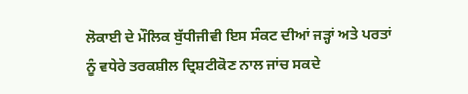ਲੋਕਾਈ ਦੇ ਮੌਲਿਕ ਬੁੱਧੀਜੀਵੀ ਇਸ ਸੰਕਟ ਦੀਆਂ ਜੜ੍ਹਾਂ ਅਤੇ ਪਰਤਾਂ ਨੂੰ ਵਧੇਰੇ ਤਰਕਸ਼ੀਲ ਦ੍ਰਿਸ਼ਟੀਕੋਣ ਨਾਲ ਜਾਂਚ ਸਕਦੇ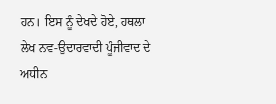ਹਨ। ਇਸ ਨੂੰ ਦੇਖਦੇ ਹੋਏ, ਹਥਲਾ ਲੇਖ ਨਵ-ਉਦਾਰਵਾਦੀ ਪੂੰਜੀਵਾਦ ਦੇ ਅਧੀਨ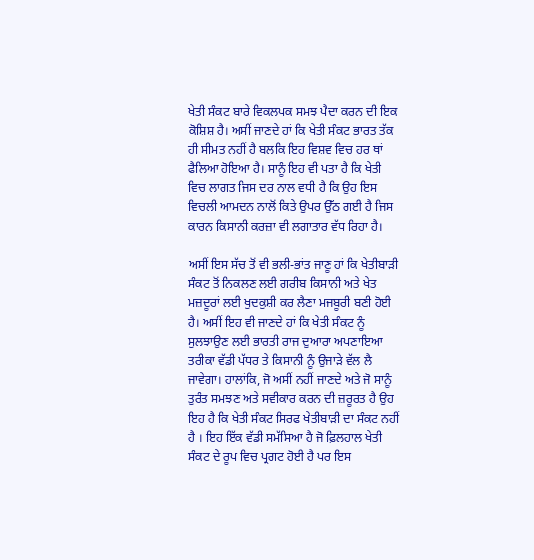ਖੇਤੀ ਸੰਕਟ ਬਾਰੇ ਵਿਕਲਪਕ ਸਮਝ ਪੈਦਾ ਕਰਨ ਦੀ ਇਕ ਕੋਸ਼ਿਸ਼ ਹੈ। ਅਸੀਂ ਜਾਣਦੇ ਹਾਂ ਕਿ ਖੇਤੀ ਸੰਕਟ ਭਾਰਤ ਤੱਕ ਹੀ ਸੀਮਤ ਨਹੀਂ ਹੈ ਬਲਕਿ ਇਹ ਵਿਸ਼ਵ ਵਿਚ ਹਰ ਥਾਂ ਫੈਲਿਆ ਹੋਇਆ ਹੈ। ਸਾਨੂੰ ਇਹ ਵੀ ਪਤਾ ਹੈ ਕਿ ਖੇਤੀ ਵਿਚ ਲਾਗਤ ਜਿਸ ਦਰ ਨਾਲ ਵਧੀ ਹੈ ਕਿ ਉਹ ਇਸ ਵਿਚਲੀ ਆਮਦਨ ਨਾਲੋਂ ਕਿਤੇ ਉਪਰ ਉੱਠ ਗਈ ਹੈ ਜਿਸ ਕਾਰਨ ਕਿਸਾਨੀ ਕਰਜ਼ਾ ਵੀ ਲਗਾਤਾਰ ਵੱਧ ਰਿਹਾ ਹੈ।

ਅਸੀਂ ਇਸ ਸੱਚ ਤੋਂ ਵੀ ਭਲੀ-ਭਾਂਤ ਜਾਣੂ ਹਾਂ ਕਿ ਖੇਤੀਬਾੜੀ ਸੰਕਟ ਤੋਂ ਨਿਕਲਣ ਲਈ ਗਰੀਬ ਕਿਸਾਨੀ ਅਤੇ ਖੇਤ ਮਜ਼ਦੂਰਾਂ ਲਈ ਖੁਦਕੁਸ਼ੀ ਕਰ ਲੈਣਾ ਮਜਬੂਰੀ ਬਣੀ ਹੋਈ ਹੈ। ਅਸੀਂ ਇਹ ਵੀ ਜਾਣਦੇ ਹਾਂ ਕਿ ਖੇਤੀ ਸੰਕਟ ਨੂੰ ਸੁਲਝਾਉਣ ਲਈ ਭਾਰਤੀ ਰਾਜ ਦੁਆਰਾ ਅਪਣਾਇਆ ਤਰੀਕਾ ਵੱਡੀ ਪੱਧਰ ਤੇ ਕਿਸਾਨੀ ਨੂੰ ਉਜਾੜੇ ਵੱਲ ਲੈ ਜਾਵੇਗਾ। ਹਾਲਾਂਕਿ, ਜੋ ਅਸੀਂ ਨਹੀਂ ਜਾਣਦੇ ਅਤੇ ਜੋ ਸਾਨੂੰ ਤੁਰੰਤ ਸਮਝਣ ਅਤੇ ਸਵੀਕਾਰ ਕਰਨ ਦੀ ਜ਼ਰੂਰਤ ਹੈ ਉਹ ਇਹ ਹੈ ਕਿ ਖੇਤੀ ਸੰਕਟ ਸਿਰਫ ਖੇਤੀਬਾੜੀ ਦਾ ਸੰਕਟ ਨਹੀਂ ਹੈ । ਇਹ ਇੱਕ ਵੱਡੀ ਸਮੱਸਿਆ ਹੈ ਜੋ ਫ਼ਿਲਹਾਲ ਖੇਤੀ ਸੰਕਟ ਦੇ ਰੂਪ ਵਿਚ ਪ੍ਰਗਟ ਹੋਈ ਹੈ ਪਰ ਇਸ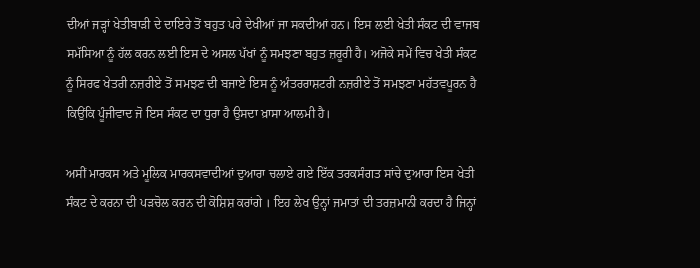ਦੀਆਂ ਜੜ੍ਹਾਂ ਖੇਤੀਬਾੜੀ ਦੇ ਦਾਇਰੇ ਤੋਂ ਬਹੁਤ ਪਰੇ ਦੇਖੀਆਂ ਜਾ ਸਕਦੀਆਂ ਹਨ। ਇਸ ਲਈ ਖੇਤੀ ਸੰਕਟ ਦੀ ਵਾਜਬ ਸਮੱਸਿਆ ਨੂੰ ਹੱਲ ਕਰਨ ਲਈ ਇਸ ਦੇ ਅਸਲ ਪੱਖਾਂ ਨੂੰ ਸਮਝਣਾ ਬਹੁਤ ਜ਼ਰੂਰੀ ਹੈ। ਅਜੋਕੇ ਸਮੇਂ ਵਿਚ ਖੇਤੀ ਸੰਕਟ ਨੂੰ ਸਿਰਫ ਖੇਤਰੀ ਨਜ਼ਰੀਏ ਤੋਂ ਸਮਝਣ ਦੀ ਬਜਾਏ ਇਸ ਨੂੰ ਅੰਤਰਰਾਸ਼ਟਰੀ ਨਜ਼ਰੀਏ ਤੋਂ ਸਮਝਣਾ ਮਹੱਤਵਪੂਰਨ ਹੈ ਕਿਉਂਕਿ ਪੂੰਜੀਵਾਦ ਜੋ ਇਸ ਸੰਕਟ ਦਾ ਧੁਰਾ ਹੈ ਉਸਦਾ ਖ਼ਾਸਾ ਆਲਮੀ ਹੈ।

ਅਸੀਂ ਮਾਰਕਸ ਅਤੇ ਮੂਲਿਕ ਮਾਰਕਸਵਾਦੀਆਂ ਦੁਆਰਾ ਚਲਾਏ ਗਏ ਇੱਕ ਤਰਕਸੰਗਤ ਸਾਂਚੇ ਦੁਆਰਾ ਇਸ ਖੇਤੀ ਸੰਕਟ ਦੇ ਕਰਨਾ ਦੀ ਪੜਚੋਲ ਕਰਨ ਦੀ ਕੋਸ਼ਿਸ਼ ਕਰਾਂਗੇ । ਇਹ ਲੇਖ ਉਨ੍ਹਾਂ ਜਮਾਤਾਂ ਦੀ ਤਰਜ਼ਮਾਨੀ ਕਰਦਾ ਹੈ ਜਿਨ੍ਹਾਂ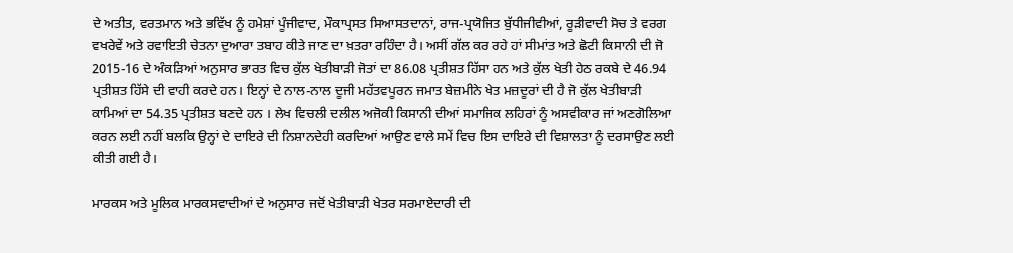ਦੇ ਅਤੀਤ, ਵਰਤਮਾਨ ਅਤੇ ਭਵਿੱਖ ਨੂੰ ਹਮੇਸ਼ਾਂ ਪੂੰਜੀਵਾਦ, ਮੌਕਾਪ੍ਰਸਤ ਸਿਆਸਤਦਾਨਾਂ, ਰਾਜ-ਪ੍ਰਯੋਜਿਤ ਬੁੱਧੀਜੀਵੀਆਂ, ਰੂੜੀਵਾਦੀ ਸੋਚ ਤੇ ਵਰਗ ਵਖਰੇਵੇਂ ਅਤੇ ਰਵਾਇਤੀ ਚੇਤਨਾ ਦੁਆਰਾ ਤਬਾਹ ਕੀਤੇ ਜਾਣ ਦਾ ਖ਼ਤਰਾ ਰਹਿੰਦਾ ਹੈ। ਅਸੀਂ ਗੱਲ ਕਰ ਰਹੇ ਹਾਂ ਸੀਮਾਂਤ ਅਤੇ ਛੋਟੀ ਕਿਸਾਨੀ ਦੀ ਜੋ 2015-16 ਦੇ ਅੰਕੜਿਆਂ ਅਨੁਸਾਰ ਭਾਰਤ ਵਿਚ ਕੁੱਲ ਖੇਤੀਬਾੜੀ ਜੋਤਾਂ ਦਾ 86.08 ਪ੍ਰਤੀਸ਼ਤ ਹਿੱਸਾ ਹਨ ਅਤੇ ਕੁੱਲ ਖੇਤੀ ਹੇਠ ਰਕਬੇ ਦੇ 46.94 ਪ੍ਰਤੀਸ਼ਤ ਹਿੱਸੇ ਦੀ ਵਾਹੀ ਕਰਦੇ ਹਨ। ਇਨ੍ਹਾਂ ਦੇ ਨਾਲ-ਨਾਲ ਦੂਜੀ ਮਹੱਤਵਪੂਰਨ ਜਮਾਤ ਬੇਜ਼ਮੀਨੇ ਖੇਤ ਮਜ਼ਦੂਰਾਂ ਦੀ ਹੈ ਜੋ ਕੁੱਲ ਖੇਤੀਬਾੜੀ ਕਾਮਿਆਂ ਦਾ 54.35 ਪ੍ਰਤੀਸ਼ਤ ਬਣਦੇ ਹਨ । ਲੇਖ ਵਿਚਲੀ ਦਲੀਲ ਅਜੋਕੀ ਕਿਸਾਨੀ ਦੀਆਂ ਸਮਾਜਿਕ ਲਹਿਰਾਂ ਨੂੰ ਅਸਵੀਕਾਰ ਜਾਂ ਅਣਗੋਲਿਆ ਕਰਨ ਲਈ ਨਹੀਂ ਬਲਕਿ ਉਨ੍ਹਾਂ ਦੇ ਦਾਇਰੇ ਦੀ ਨਿਸ਼ਾਨਦੇਹੀ ਕਰਦਿਆਂ ਆਉਣ ਵਾਲੇ ਸਮੇਂ ਵਿਚ ਇਸ ਦਾਇਰੇ ਦੀ ਵਿਸ਼ਾਲਤਾ ਨੂੰ ਦਰਸਾਉਣ ਲਈ ਕੀਤੀ ਗਈ ਹੈ।

ਮਾਰਕਸ ਅਤੇ ਮੂਲਿਕ ਮਾਰਕਸਵਾਦੀਆਂ ਦੇ ਅਨੁਸਾਰ ਜਦੋਂ ਖੇਤੀਬਾੜੀ ਖੇਤਰ ਸਰਮਾਏਦਾਰੀ ਦੀ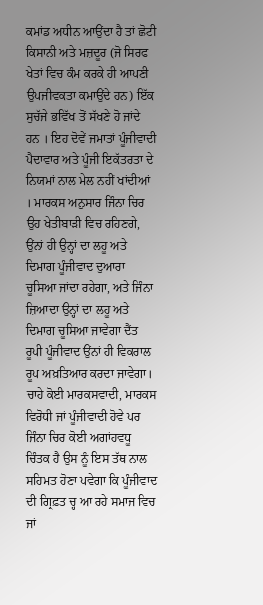ਕਮਾਂਡ ਅਧੀਨ ਆਉਂਦਾ ਹੈ ਤਾਂ ਛੋਟੀ ਕਿਸਾਨੀ ਅਤੇ ਮਜ਼ਦੂਰ (ਜੋ ਸਿਰਫ ਖੇਤਾਂ ਵਿਚ ਕੰਮ ਕਰਕੇ ਹੀ ਆਪਣੀ ਉਪਜੀਵਕਤਾ ਕਮਾਉਂਦੇ ਹਨ) ਇੱਕ ਸੁਚੱਜੇ ਭਵਿੱਖ ਤੋਂ ਸੱਖਣੇ ਹੋ ਜਾਂਦੇ ਹਨ । ਇਹ ਦੋਵੇਂ ਜਮਾਤਾਂ ਪੂੰਜੀਵਾਦੀ ਪੈਦਾਵਾਰ ਅਤੇ ਪੂੰਜੀ ਇਕੱਤਰਤਾ ਦੇ ਨਿਯਮਾਂ ਨਾਲ ਮੇਲ ਨਹੀਂ ਖਾਂਦੀਆਂ । ਮਾਰਕਸ ਅਨੁਸਾਰ ਜਿੰਨਾ ਚਿਰ ਉਹ ਖੇਤੀਬਾੜੀ ਵਿਚ ਰਹਿਣਗੇ, ਉਂਨਾਂ ਹੀ ਉਨ੍ਹਾਂ ਦਾ ਲਹੂ ਅਤੇ ਦਿਮਾਗ ਪੂੰਜੀਵਾਦ ਦੁਆਰਾ ਚੂਸਿਆ ਜਾਂਦਾ ਰਹੇਗਾ, ਅਤੇ ਜਿੰਨਾ ਜ਼ਿਆਦਾ ਉਨ੍ਹਾਂ ਦਾ ਲਹੂ ਅਤੇ ਦਿਮਾਗ ਚੂਸਿਆ ਜਾਵੇਗਾ ਦੈਂਤ ਰੂਪੀ ਪੂੰਜੀਵਾਦ ਉਂਨਾਂ ਹੀ ਵਿਕਰਾਲ ਰੂਪ ਅਖ਼ਤਿਆਰ ਕਰਦਾ ਜਾਵੇਗਾ। ਚਾਹੇ ਕੋਈ ਮਾਰਕਸਵਾਦੀ, ਮਾਰਕਸ ਵਿਰੋਧੀ ਜਾਂ ਪੂੰਜੀਵਾਦੀ ਹੋਵੇ ਪਰ ਜਿੰਨਾ ਚਿਰ ਕੋਈ ਅਗਾਂਹਵਧੂ ਚਿੰਤਕ ਹੈ ਉਸ ਨੂੰ ਇਸ ਤੱਥ ਨਾਲ ਸਹਿਮਤ ਹੋਣਾ ਪਵੇਗਾ ਕਿ ਪੂੰਜੀਵਾਦ ਦੀ ਗ੍ਰਿਫ਼ਤ ਚ੍ਹ ਆ ਰਹੇ ਸਮਾਜ ਵਿਚ ਜਾਂ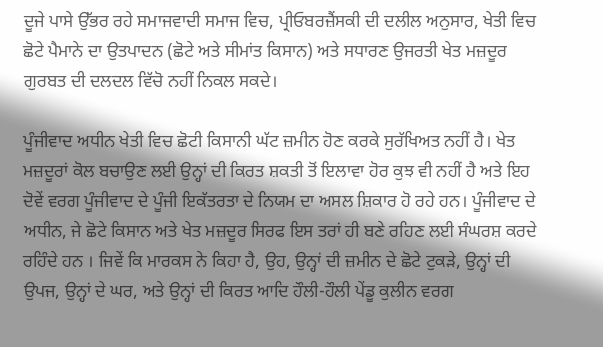ਦੂਜੇ ਪਾਸੇ ਉੱਭਰ ਰਹੇ ਸਮਾਜਵਾਦੀ ਸਮਾਜ ਵਿਚ, ਪ੍ਰੀਓਬਰਜ਼ੈਂਸਕੀ ਦੀ ਦਲੀਲ ਅਨੁਸਾਰ, ਖੇਤੀ ਵਿਚ ਛੋਟੇ ਪੈਮਾਨੇ ਦਾ ਉਤਪਾਦਨ (ਛੋਟੇ ਅਤੇ ਸੀਮਾਂਤ ਕਿਸਾਨ) ਅਤੇ ਸਧਾਰਣ ਉਜਰਤੀ ਖੇਤ ਮਜ਼ਦੂਰ ਗੁਰਬਤ ਦੀ ਦਲਦਲ ਵਿੱਚੋ ਨਹੀਂ ਨਿਕਲ ਸਕਦੇ।

ਪੂੰਜੀਵਾਦ ਅਧੀਨ ਖੇਤੀ ਵਿਚ ਛੋਟੀ ਕਿਸਾਨੀ ਘੱਟ ਜ਼ਮੀਨ ਹੋਣ ਕਰਕੇ ਸੁਰੱਖਿਅਤ ਨਹੀਂ ਹੈ। ਖੇਤ ਮਜ਼ਦੂਰਾਂ ਕੋਲ ਬਚਾਉਣ ਲਈ ਉਨ੍ਹਾਂ ਦੀ ਕਿਰਤ ਸ਼ਕਤੀ ਤੋਂ ਇਲਾਵਾ ਹੋਰ ਕੁਝ ਵੀ ਨਹੀਂ ਹੈ ਅਤੇ ਇਹ ਦੋਵੇਂ ਵਰਗ ਪੂੰਜੀਵਾਦ ਦੇ ਪੂੰਜੀ ਇਕੱਤਰਤਾ ਦੇ ਨਿਯਮ ਦਾ ਅਸਲ ਸ਼ਿਕਾਰ ਹੋ ਰਹੇ ਹਨ। ਪੂੰਜੀਵਾਦ ਦੇ ਅਧੀਨ, ਜੇ ਛੋਟੇ ਕਿਸਾਨ ਅਤੇ ਖੇਤ ਮਜ਼ਦੂਰ ਸਿਰਫ ਇਸ ਤਰਾਂ ਹੀ ਬਣੇ ਰਹਿਣ ਲਈ ਸੰਘਰਸ਼ ਕਰਦੇ ਰਹਿੰਦੇ ਹਨ । ਜਿਵੇਂ ਕਿ ਮਾਰਕਸ ਨੇ ਕਿਹਾ ਹੈ, ਉਹ, ਉਨ੍ਹਾਂ ਦੀ ਜ਼ਮੀਨ ਦੇ ਛੋਟੇ ਟੁਕੜੇ, ਉਨ੍ਹਾਂ ਦੀ ਉਪਜ, ਉਨ੍ਹਾਂ ਦੇ ਘਰ, ਅਤੇ ਉਨ੍ਹਾਂ ਦੀ ਕਿਰਤ ਆਦਿ ਹੌਲੀ-ਹੌਲੀ ਪੇਂਡੂ ਕੁਲੀਨ ਵਰਗ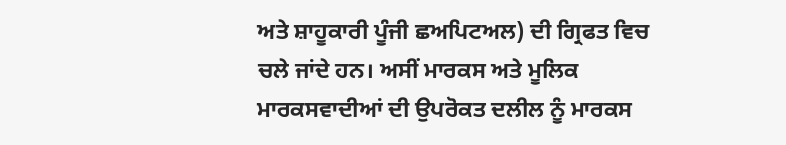ਅਤੇ ਸ਼ਾਹੂਕਾਰੀ ਪੂੰਜੀ ਛਅਪਿਟਅਲ) ਦੀ ਗ੍ਰਿਫਤ ਵਿਚ ਚਲੇ ਜਾਂਦੇ ਹਨ। ਅਸੀਂ ਮਾਰਕਸ ਅਤੇ ਮੂਲਿਕ ਮਾਰਕਸਵਾਦੀਆਂ ਦੀ ਉਪਰੋਕਤ ਦਲੀਲ ਨੂੰ ਮਾਰਕਸ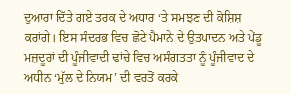ਦੁਆਰਾ ਦਿੱਤੇ ਗਏ ਤਰਕ ਦੇ ਅਧਾਰ ‘ਤੇ ਸਮਝਣ ਦੀ ਕੋਸ਼ਿਸ਼ ਕਰਾਂਗੇ। ਇਸ ਸੰਦਰਭ ਵਿਚ ਛੋਟੇ ਪੈਮਾਨੇ ਦੇ ਉਤਪਾਦਨ ਅਤੇ ਪੇਂਡੂ ਮਜ਼ਦੂਰਾਂ ਦੀ ਪੂੰਜੀਵਾਦੀ ਢਾਂਚੇ ਵਿਚ ਅਸੰਗਤਤਾ ਨੂੰ ਪੂੰਜੀਵਾਦ ਦੇ ਅਧੀਨ ‘ਮੁੱਲ ਦੇ ਨਿਯਮ’ ਦੀ ਵਰਤੋਂ ਕਰਕੇ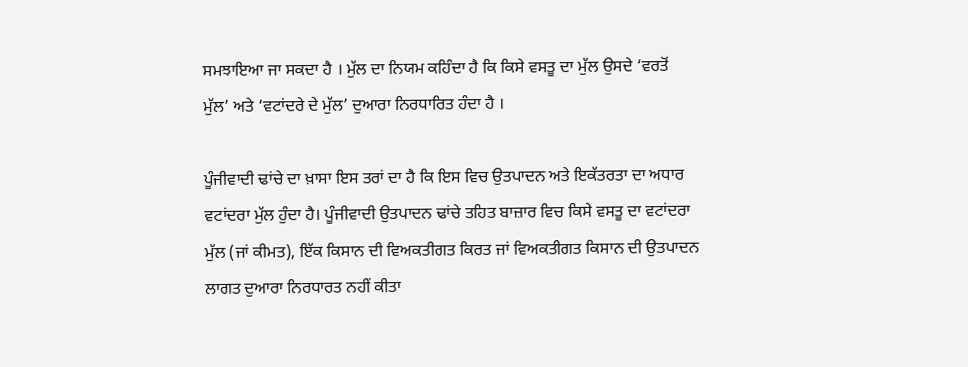ਸਮਝਾਇਆ ਜਾ ਸਕਦਾ ਹੈ । ਮੁੱਲ ਦਾ ਨਿਯਮ ਕਹਿੰਦਾ ਹੈ ਕਿ ਕਿਸੇ ਵਸਤੂ ਦਾ ਮੁੱਲ ਉਸਦੇ ‘ਵਰਤੋਂ ਮੁੱਲ’ ਅਤੇ ‘ਵਟਾਂਦਰੇ ਦੇ ਮੁੱਲ’ ਦੁਆਰਾ ਨਿਰਧਾਰਿਤ ਹੰਦਾ ਹੈ ।

ਪੂੰਜੀਵਾਦੀ ਢਾਂਚੇ ਦਾ ਖ਼ਾਸਾ ਇਸ ਤਰਾਂ ਦਾ ਹੈ ਕਿ ਇਸ ਵਿਚ ਉਤਪਾਦਨ ਅਤੇ ਇਕੱਤਰਤਾ ਦਾ ਅਧਾਰ ਵਟਾਂਦਰਾ ਮੁੱਲ ਹੁੰਦਾ ਹੈ। ਪੂੰਜੀਵਾਦੀ ਉਤਪਾਦਨ ਢਾਂਚੇ ਤਹਿਤ ਬਾਜ਼ਾਰ ਵਿਚ ਕਿਸੇ ਵਸਤੂ ਦਾ ਵਟਾਂਦਰਾ ਮੁੱਲ (ਜਾਂ ਕੀਮਤ), ਇੱਕ ਕਿਸਾਨ ਦੀ ਵਿਅਕਤੀਗਤ ਕਿਰਤ ਜਾਂ ਵਿਅਕਤੀਗਤ ਕਿਸਾਨ ਦੀ ਉਤਪਾਦਨ ਲਾਗਤ ਦੁਆਰਾ ਨਿਰਧਾਰਤ ਨਹੀਂ ਕੀਤਾ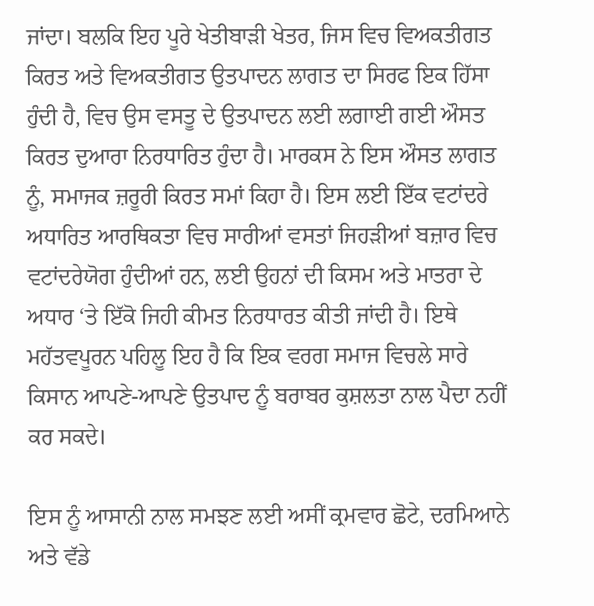ਜਾਂਦਾ। ਬਲਕਿ ਇਹ ਪੂਰੇ ਖੇਤੀਬਾੜੀ ਖੇਤਰ, ਜਿਸ ਵਿਚ ਵਿਅਕਤੀਗਤ ਕਿਰਤ ਅਤੇ ਵਿਅਕਤੀਗਤ ਉਤਪਾਦਨ ਲਾਗਤ ਦਾ ਸਿਰਫ ਇਕ ਹਿੱਸਾ ਹੁੰਦੀ ਹੈ, ਵਿਚ ਉਸ ਵਸਤੂ ਦੇ ਉਤਪਾਦਨ ਲਈ ਲਗਾਈ ਗਈ ਔਸਤ ਕਿਰਤ ਦੁਆਰਾ ਨਿਰਧਾਰਿਤ ਹੁੰਦਾ ਹੈ। ਮਾਰਕਸ ਨੇ ਇਸ ਔਸਤ ਲਾਗਤ ਨੂੰ, ਸਮਾਜਕ ਜ਼ਰੂਰੀ ਕਿਰਤ ਸਮਾਂ ਕਿਹਾ ਹੈ। ਇਸ ਲਈ ਇੱਕ ਵਟਾਂਦਰੇ ਅਧਾਰਿਤ ਆਰਥਿਕਤਾ ਵਿਚ ਸਾਰੀਆਂ ਵਸਤਾਂ ਜਿਹੜੀਆਂ ਬਜ਼ਾਰ ਵਿਚ ਵਟਾਂਦਰੇਯੋਗ ਹੁੰਦੀਆਂ ਹਨ, ਲਈ ਉਹਨਾਂ ਦੀ ਕਿਸਮ ਅਤੇ ਮਾਤਰਾ ਦੇ ਅਧਾਰ ‘ਤੇ ਇੱਕੋ ਜਿਹੀ ਕੀਮਤ ਨਿਰਧਾਰਤ ਕੀਤੀ ਜਾਂਦੀ ਹੈ। ਇਥੇ ਮਹੱਤਵਪੂਰਨ ਪਹਿਲੂ ਇਹ ਹੈ ਕਿ ਇਕ ਵਰਗ ਸਮਾਜ ਵਿਚਲੇ ਸਾਰੇ ਕਿਸਾਨ ਆਪਣੇ-ਆਪਣੇ ਉਤਪਾਦ ਨੂੰ ਬਰਾਬਰ ਕੁਸ਼ਲਤਾ ਨਾਲ ਪੈਦਾ ਨਹੀਂ ਕਰ ਸਕਦੇ।

ਇਸ ਨੂੰ ਆਸਾਨੀ ਨਾਲ ਸਮਝਣ ਲਈ ਅਸੀਂ ਕ੍ਰਮਵਾਰ ਛੋਟੇ, ਦਰਮਿਆਨੇ ਅਤੇ ਵੱਡੇ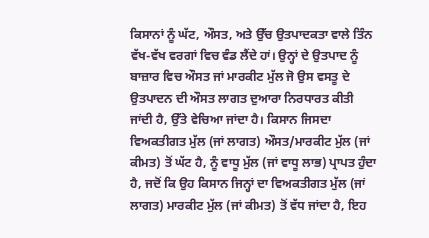ਕਿਸਾਨਾਂ ਨੂੰ ਘੱਟ, ਔਸਤ, ਅਤੇ ਉੱਚ ਉਤਪਾਦਕਤਾ ਵਾਲੇ ਤਿੰਨ ਵੱਖ-ਵੱਖ ਵਰਗਾਂ ਵਿਚ ਵੰਡ ਲੈਂਦੇ ਹਾਂ। ਉਨ੍ਹਾਂ ਦੇ ਉਤਪਾਦ ਨੂੰ ਬਾਜ਼ਾਰ ਵਿਚ ਔਸਤ ਜਾਂ ਮਾਰਕੀਟ ਮੁੱਲ ਜੋ ਉਸ ਵਸਤੂ ਦੇ ਉਤਪਾਦਨ ਦੀ ਔਸਤ ਲਾਗਤ ਦੁਆਰਾ ਨਿਰਧਾਰਤ ਕੀਤੀ ਜਾਂਦੀ ਹੈ, ਉੱਤੇ ਵੇਚਿਆ ਜਾਂਦਾ ਹੈ। ਕਿਸਾਨ ਜਿਸਦਾ ਵਿਅਕਤੀਗਤ ਮੁੱਲ (ਜਾਂ ਲਾਗਤ) ਔਸਤ/ਮਾਰਕੀਟ ਮੁੱਲ (ਜਾਂ ਕੀਮਤ) ਤੋਂ ਘੱਟ ਹੈ, ਨੂੰ ਵਾਧੂ ਮੁੱਲ (ਜਾਂ ਵਾਧੂ ਲਾਭ) ਪ੍ਰਾਪਤ ਹੁੰਦਾ ਹੈ, ਜਦੋਂ ਕਿ ਉਹ ਕਿਸਾਨ ਜਿਨ੍ਹਾਂ ਦਾ ਵਿਅਕਤੀਗਤ ਮੁੱਲ (ਜਾਂ ਲਾਗਤ) ਮਾਰਕੀਟ ਮੁੱਲ (ਜਾਂ ਕੀਮਤ) ਤੋਂ ਵੱਧ ਜਾਂਦਾ ਹੈ, ਇਹ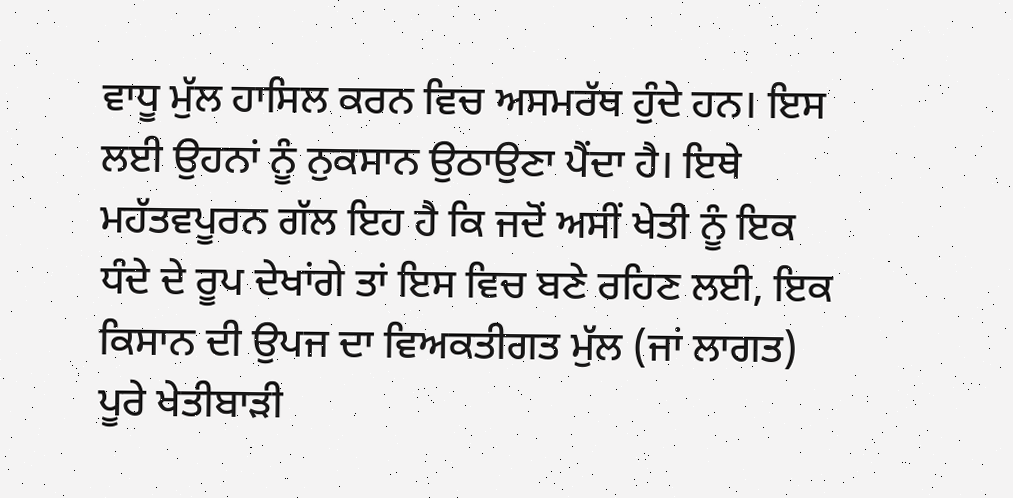ਵਾਧੂ ਮੁੱਲ ਹਾਸਿਲ ਕਰਨ ਵਿਚ ਅਸਮਰੱਥ ਹੁੰਦੇ ਹਨ। ਇਸ ਲਈ ਉਹਨਾਂ ਨੂੰ ਨੁਕਸਾਨ ਉਠਾਉਣਾ ਪੈਂਦਾ ਹੈ। ਇਥੇ ਮਹੱਤਵਪੂਰਨ ਗੱਲ ਇਹ ਹੈ ਕਿ ਜਦੋਂ ਅਸੀਂ ਖੇਤੀ ਨੂੰ ਇਕ ਧੰਦੇ ਦੇ ਰੂਪ ਦੇਖਾਂਗੇ ਤਾਂ ਇਸ ਵਿਚ ਬਣੇ ਰਹਿਣ ਲਈ, ਇਕ ਕਿਸਾਨ ਦੀ ਉਪਜ ਦਾ ਵਿਅਕਤੀਗਤ ਮੁੱਲ (ਜਾਂ ਲਾਗਤ) ਪੂਰੇ ਖੇਤੀਬਾੜੀ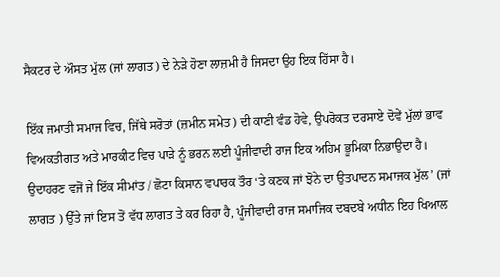ਸੈਕਟਰ ਦੇ ਔਸਤ ਮੁੱਲ (ਜਾਂ ਲਾਗਤ) ਦੇ ਨੇੜੇ ਹੋਣਾ ਲਾਜ਼ਮੀ ਹੈ ਜਿਸਦਾ ਉਹ ਇਕ ਹਿੱਸਾ ਹੈ।

ਇੱਕ ਜਮਾਤੀ ਸਮਾਜ ਵਿਚ, ਜਿੱਥੇ ਸਰੋਤਾਂ (ਜ਼ਮੀਨ ਸਮੇਤ) ਦੀ ਕਾਣੀ ਵੰਡ ਹੋਵੇ, ਉਪਰੋਕਤ ਦਰਸਾਏ ਦੋਵੇਂ ਮੁੱਲਾਂ ਭਾਵ ਵਿਅਕਤੀਗਤ ਅਤੇ ਮਾਰਕੀਟ ਵਿਚ ਪਾੜੇ ਨੂੰ ਭਰਨ ਲਈ ਪੂੰਜੀਵਾਦੀ ਰਾਜ ਇਕ ਅਹਿਮ ਭੂਮਿਕਾ ਨਿਭਾਉਦਾ ਹੈ। ਉਦਾਹਰਣ ਵਜੋਂ ਜੇ ਇੱਕ ਸੀਮਾਂਤ / ਛੋਟਾ ਕਿਸਾਨ ਵਪਾਰਕ ਤੌਰ ‘ਤੇ ਕਣਕ ਜਾਂ ਝੋਨੇ ਦਾ ਉਤਪਾਦਨ ਸਮਾਜਕ ਮੁੱਲ’ (ਜਾਂ ਲਾਗਤ ) ਉੱਤੇ ਜਾਂ ਇਸ ਤੋਂ ਵੱਧ ਲਾਗਤ ਤੇ ਕਰ ਰਿਹਾ ਹੈ, ਪੂੰਜੀਵਾਦੀ ਰਾਜ ਸਮਾਜਿਕ ਦਬਦਬੇ ਅਧੀਨ ਇਹ ਖਿਆਲ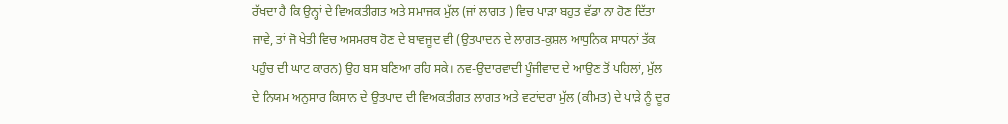ਰੱਖਦਾ ਹੈ ਕਿ ਉਨ੍ਹਾਂ ਦੇ ਵਿਅਕਤੀਗਤ ਅਤੇ ਸਮਾਜਕ ਮੁੱਲ (ਜਾਂ ਲਾਗਤ ) ਵਿਚ ਪਾੜਾ ਬਹੁਤ ਵੱਡਾ ਨਾ ਹੋਣ ਦਿੱਤਾ ਜਾਵੇ, ਤਾਂ ਜੋ ਖੇਤੀ ਵਿਚ ਅਸਮਰਥ ਹੋਣ ਦੇ ਬਾਵਜੂਦ ਵੀ (ਉਤਪਾਦਨ ਦੇ ਲਾਗਤ-ਕੁਸ਼ਲ ਆਧੁਨਿਕ ਸਾਧਨਾਂ ਤੱਕ ਪਹੁੰਚ ਦੀ ਘਾਟ ਕਾਰਨ) ਉਹ ਬਸ ਬਣਿਆ ਰਹਿ ਸਕੇ। ਨਵ-ਉਦਾਰਵਾਦੀ ਪੂੰਜੀਵਾਦ ਦੇ ਆਉਣ ਤੋਂ ਪਹਿਲਾਂ, ਮੁੱਲ ਦੇ ਨਿਯਮ ਅਨੁਸਾਰ ਕਿਸਾਨ ਦੇ ਉਤਪਾਦ ਦੀ ਵਿਅਕਤੀਗਤ ਲਾਗਤ ਅਤੇ ਵਟਾਂਦਰਾ ਮੁੱਲ (ਕੀਮਤ) ਦੇ ਪਾੜੇ ਨੂੰ ਦੂਰ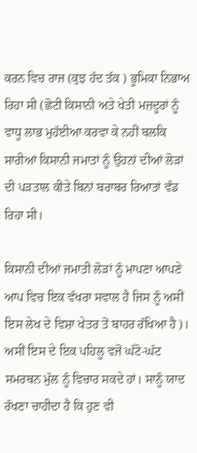ਕਰਨ ਵਿਚ ਰਾਜ (ਕੁਝ ਹੱਦ ਤੱਕ ) ਭੂਮਿਕਾ ਨਿਭਾਅ ਰਿਹਾ ਸੀ (ਛੋਟੀ ਕਿਸਾਨੀ ਅਤੇ ਖੇਤੀ ਮਜ਼ਦੂਰਾਂ ਨੂੰ ਵਾਧੂ ਲਾਭ ਮੁਹੱਈਆ ਕਰਵਾ ਕੇ ਨਹੀਂ ਬਲਕਿ ਸਾਰੀਆਂ ਕਿਸਾਨੀ ਜਮਾਤਾਂ ਨੂੰ ਉਹਨਾਂ ਦੀਆਂ ਲੋੜਾਂ ਦੀ ਪੜਤਾਲ ਕੀਤੇ ਬਿਨਾਂ ਬਰਾਬਰ ਰਿਆਤਾਂ ਵੰਡ ਰਿਹਾ ਸੀ।

ਕਿਸਾਨੀ ਦੀਆਂ ਜਮਾਤੀ ਲੋੜਾਂ ਨੂੰ ਮਾਪਣਾ ਆਪਣੇ ਆਪ ਵਿਚ ਇਕ ਵੱਖਰਾ ਸਵਾਲ ਹੈ ਜਿਸ ਨੂੰ ਅਸੀਂ ਇਸ ਲੇਖ ਦੇ ਵਿਸ਼ਾ ਖੇਤਰ ਤੋਂ ਬਾਹਰ ਰੱਖਿਆ ਹੈ)। ਅਸੀਂ ਇਸ ਦੇ ਇਕ ਪਹਿਲੂ ਵਜੋਂ ਘੱਟੋ-ਘੱਟ ਸਮਰਥਨ ਮੁੱਲ ਨੂੰ ਵਿਚਾਰ ਸਕਦੇ ਹਾਂ। ਸਾਨੂੰ ਯਾਦ ਰੱਖਣਾ ਚਾਹੀਦਾ ਹੈ ਕਿ ਹੁਣ ਵੀ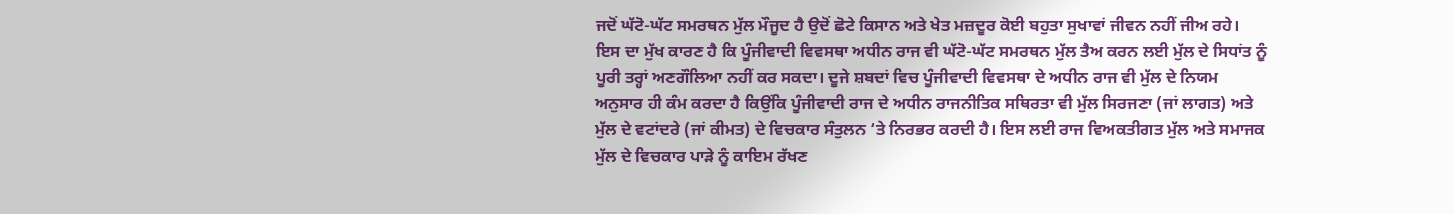ਜਦੋਂ ਘੱਟੋ-ਘੱਟ ਸਮਰਥਨ ਮੁੱਲ ਮੌਜੂਦ ਹੈ ਉਦੋਂ ਛੋਟੇ ਕਿਸਾਨ ਅਤੇ ਖੇਤ ਮਜ਼ਦੂਰ ਕੋਈ ਬਹੁਤਾ ਸੁਖਾਵਾਂ ਜੀਵਨ ਨਹੀਂ ਜੀਅ ਰਹੇ। ਇਸ ਦਾ ਮੁੱਖ ਕਾਰਣ ਹੈ ਕਿ ਪੂੰਜੀਵਾਦੀ ਵਿਵਸਥਾ ਅਧੀਨ ਰਾਜ ਵੀ ਘੱਟੋ-ਘੱਟ ਸਮਰਥਨ ਮੁੱਲ ਤੈਅ ਕਰਨ ਲਈ ਮੁੱਲ ਦੇ ਸਿਧਾਂਤ ਨੂੰ ਪੂਰੀ ਤਰ੍ਹਾਂ ਅਣਗੌਲਿਆ ਨਹੀਂ ਕਰ ਸਕਦਾ। ਦੂਜੇ ਸ਼ਬਦਾਂ ਵਿਚ ਪੂੰਜੀਵਾਦੀ ਵਿਵਸਥਾ ਦੇ ਅਧੀਨ ਰਾਜ ਵੀ ਮੁੱਲ ਦੇ ਨਿਯਮ ਅਨੁਸਾਰ ਹੀ ਕੰਮ ਕਰਦਾ ਹੈ ਕਿਉਂਕਿ ਪੂੰਜੀਵਾਦੀ ਰਾਜ ਦੇ ਅਧੀਨ ਰਾਜਨੀਤਿਕ ਸਥਿਰਤਾ ਵੀ ਮੁੱਲ ਸਿਰਜਣਾ (ਜਾਂ ਲਾਗਤ) ਅਤੇ ਮੁੱਲ ਦੇ ਵਟਾਂਦਰੇ (ਜਾਂ ਕੀਮਤ) ਦੇ ਵਿਚਕਾਰ ਸੰਤੁਲਨ ‘ਤੇ ਨਿਰਭਰ ਕਰਦੀ ਹੈ। ਇਸ ਲਈ ਰਾਜ ਵਿਅਕਤੀਗਤ ਮੁੱਲ ਅਤੇ ਸਮਾਜਕ ਮੁੱਲ ਦੇ ਵਿਚਕਾਰ ਪਾੜੇ ਨੂੰ ਕਾਇਮ ਰੱਖਣ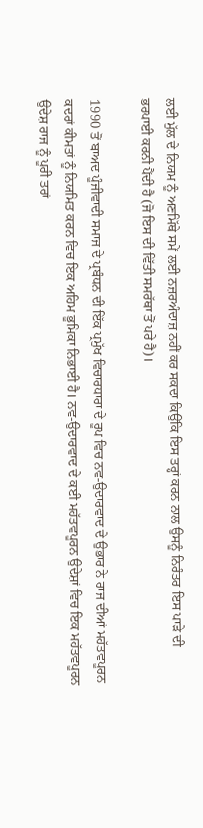ਲਈ ਮੁੱਲ ਦੇ ਨਿਯਮ ਨੂੰ ਅਣਮਿੱਥੇ ਸਮੇਂ ਲਈ ਨਜ਼ਰਅੰਦਾਜ਼ ਨਹੀਂ ਕਰ ਸਕਦਾ ਕਿਉਂਕਿ ਇਸ ਤਰ੍ਹਾਂ ਕਰਨ ਨਾਲ ਉਸਨੂੰ ਨਿਰੰਤਰ ਇਸ ਪਾੜੇ ਦੀ ਭਰਪਾਈ ਕਰਨੀ ਪੈਂਦੀ ਹੈ (ਜੋ ਇਸ ਦੀ ਵਿੱਤੀ ਸਮਰੱਥਾ ਤੋਂ ਪਰੇ ਹੈ)।

1990 ਤੋਂ ਬਾਅਦ ਪੂੰਜੀਵਾਦੀ ਸਮਾਜ ਦੇ ਪ੍ਰਬੰਧਨ ਦੀ ਇੱਕ ਪ੍ਰਮੁੱਖ ਵਿਚਾਰਧਾਰਾ ਦੇ ਰੂਪ ਵਿਚ ਨਵ-ਉਦਾਰਵਾਦ ਦੇ ਉਭਾਰ ਨੇ ਰਾਜ ਦੀਆਂ ਮਹੱਤਵਪੂਰਨ ਕਦਰਾਂ ਕੀਮਤਾਂ ਨੂੰ ਨਿਯਮਿਤ ਕਰਨ ਵਿਚ ਇਕ ਅਹਿਮ ਭੂਮਿਕਾ ਨਿਭਾਈ ਹੈ। ਨਵ-ਉਦਾਰਵਾਦ ਦੇ ਕਈ ਮਹੱਤਵਪੂਰਨ ਉਦੇਸ਼ਾਂ ਵਿਚ ਇਕ ਮਹੱਤਵਪੂਰਨ ਉਦੇਸ਼ ਰਾਜ ਨੂੰ ਪੂਰੀ ਤਰਾਂ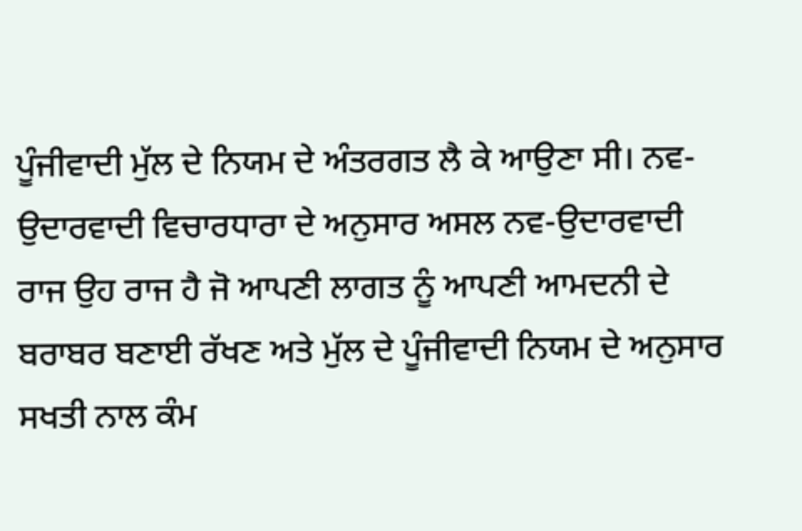ਪੂੰਜੀਵਾਦੀ ਮੁੱਲ ਦੇ ਨਿਯਮ ਦੇ ਅੰਤਰਗਤ ਲੈ ਕੇ ਆਉਣਾ ਸੀ। ਨਵ-ਉਦਾਰਵਾਦੀ ਵਿਚਾਰਧਾਰਾ ਦੇ ਅਨੁਸਾਰ ਅਸਲ ਨਵ-ਉਦਾਰਵਾਦੀ ਰਾਜ ਉਹ ਰਾਜ ਹੈ ਜੋ ਆਪਣੀ ਲਾਗਤ ਨੂੰ ਆਪਣੀ ਆਮਦਨੀ ਦੇ ਬਰਾਬਰ ਬਣਾਈ ਰੱਖਣ ਅਤੇ ਮੁੱਲ ਦੇ ਪੂੰਜੀਵਾਦੀ ਨਿਯਮ ਦੇ ਅਨੁਸਾਰ ਸਖਤੀ ਨਾਲ ਕੰਮ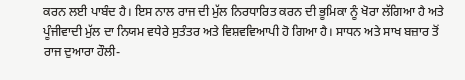ਕਰਨ ਲਈ ਪਾਬੰਦ ਹੈ। ਇਸ ਨਾਲ ਰਾਜ ਦੀ ਮੁੱਲ ਨਿਰਧਾਰਿਤ ਕਰਨ ਦੀ ਭੂਮਿਕਾ ਨੂੰ ਖੋਰਾ ਲੱਗਿਆ ਹੈ ਅਤੇ ਪੂੰਜੀਵਾਦੀ ਮੁੱਲ ਦਾ ਨਿਯਮ ਵਧੇਰੇ ਸੁਤੰਤਰ ਅਤੇ ਵਿਸ਼ਵਵਿਆਪੀ ਹੋ ਗਿਆ ਹੈ। ਸਾਧਨ ਅਤੇ ਸਾਖ ਬਜ਼ਾਰ ਤੋਂ ਰਾਜ ਦੁਆਰਾ ਹੌਲੀ-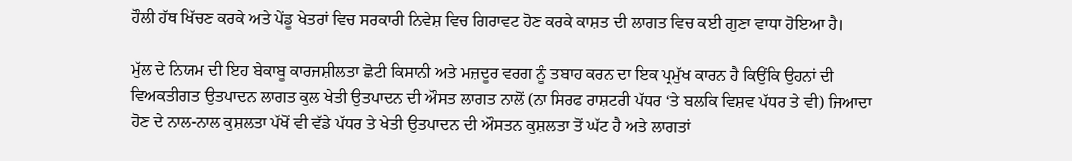ਹੌਲੀ ਹੱਥ ਖਿੱਚਣ ਕਰਕੇ ਅਤੇ ਪੇਂਡੂ ਖੇਤਰਾਂ ਵਿਚ ਸਰਕਾਰੀ ਨਿਵੇਸ਼ ਵਿਚ ਗਿਰਾਵਟ ਹੋਣ ਕਰਕੇ ਕਾਸ਼ਤ ਦੀ ਲਾਗਤ ਵਿਚ ਕਈ ਗੁਣਾ ਵਾਧਾ ਹੋਇਆ ਹੈ।

ਮੁੱਲ ਦੇ ਨਿਯਮ ਦੀ ਇਹ ਬੇਕਾਬੂ ਕਾਰਜਸ਼ੀਲਤਾ ਛੋਟੀ ਕਿਸਾਨੀ ਅਤੇ ਮਜ਼ਦੂਰ ਵਰਗ ਨੂੰ ਤਬਾਹ ਕਰਨ ਦਾ ਇਕ ਪ੍ਰਮੁੱਖ ਕਾਰਨ ਹੈ ਕਿਉਂਕਿ ਉਹਨਾਂ ਦੀ ਵਿਅਕਤੀਗਤ ਉਤਪਾਦਨ ਲਾਗਤ ਕੁਲ ਖੇਤੀ ਉਤਪਾਦਨ ਦੀ ਔਸਤ ਲਾਗਤ ਨਾਲੋਂ (ਨਾ ਸਿਰਫ ਰਾਸ਼ਟਰੀ ਪੱਧਰ ‘ਤੇ ਬਲਕਿ ਵਿਸ਼ਵ ਪੱਧਰ ਤੇ ਵੀ) ਜਿਆਦਾ ਹੋਣ ਦੇ ਨਾਲ-ਨਾਲ ਕੁਸ਼ਲਤਾ ਪੱਖੋਂ ਵੀ ਵੱਡੇ ਪੱਧਰ ਤੇ ਖੇਤੀ ਉਤਪਾਦਨ ਦੀ ਔਸਤਨ ਕੁਸ਼ਲਤਾ ਤੋਂ ਘੱਟ ਹੈ ਅਤੇ ਲਾਗਤਾਂ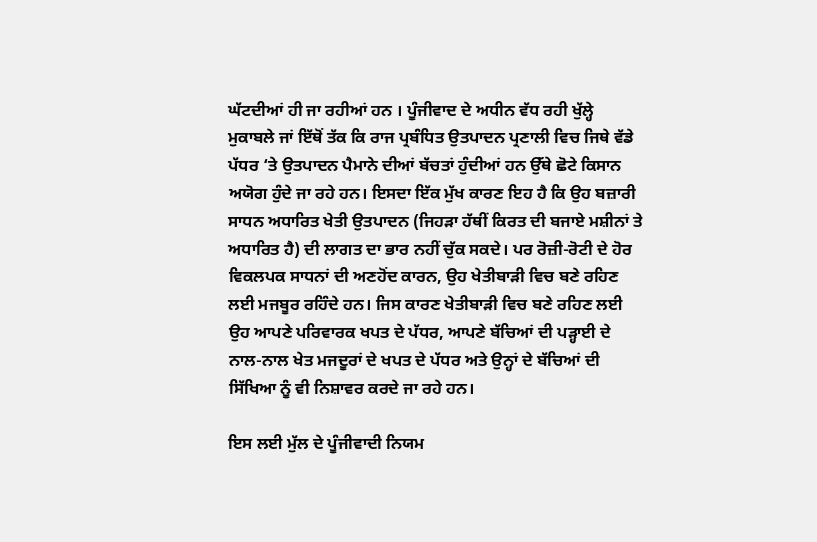ਘੱਟਦੀਆਂ ਹੀ ਜਾ ਰਹੀਆਂ ਹਨ । ਪੂੰਜੀਵਾਦ ਦੇ ਅਧੀਨ ਵੱਧ ਰਹੀ ਖੁੱਲ੍ਹੇ ਮੁਕਾਬਲੇ ਜਾਂ ਇੱਥੋਂ ਤੱਕ ਕਿ ਰਾਜ ਪ੍ਰਬੰਧਿਤ ਉਤਪਾਦਨ ਪ੍ਰਣਾਲੀ ਵਿਚ ਜਿਥੇ ਵੱਡੇ ਪੱਧਰ ‘ਤੇ ਉਤਪਾਦਨ ਪੈਮਾਨੇ ਦੀਆਂ ਬੱਚਤਾਂ ਹੁੰਦੀਆਂ ਹਨ ਉੱਥੇ ਛੋਟੇ ਕਿਸਾਨ ਅਯੋਗ ਹੁੰਦੇ ਜਾ ਰਹੇ ਹਨ। ਇਸਦਾ ਇੱਕ ਮੁੱਖ ਕਾਰਣ ਇਹ ਹੈ ਕਿ ਉਹ ਬਜ਼ਾਰੀ ਸਾਧਨ ਅਧਾਰਿਤ ਖੇਤੀ ਉਤਪਾਦਨ (ਜਿਹੜਾ ਹੱਥੀਂ ਕਿਰਤ ਦੀ ਬਜਾਏ ਮਸ਼ੀਨਾਂ ਤੇ ਅਧਾਰਿਤ ਹੈ) ਦੀ ਲਾਗਤ ਦਾ ਭਾਰ ਨਹੀਂ ਚੁੱਕ ਸਕਦੇ। ਪਰ ਰੋਜ਼ੀ-ਰੋਟੀ ਦੇ ਹੋਰ ਵਿਕਲਪਕ ਸਾਧਨਾਂ ਦੀ ਅਣਹੋਂਦ ਕਾਰਨ, ਉਹ ਖੇਤੀਬਾੜੀ ਵਿਚ ਬਣੇ ਰਹਿਣ ਲਈ ਮਜਬੂਰ ਰਹਿੰਦੇ ਹਨ। ਜਿਸ ਕਾਰਣ ਖੇਤੀਬਾੜੀ ਵਿਚ ਬਣੇ ਰਹਿਣ ਲਈ ਉਹ ਆਪਣੇ ਪਰਿਵਾਰਕ ਖਪਤ ਦੇ ਪੱਧਰ, ਆਪਣੇ ਬੱਚਿਆਂ ਦੀ ਪੜ੍ਹਾਈ ਦੇ ਨਾਲ-ਨਾਲ ਖੇਤ ਮਜਦੂਰਾਂ ਦੇ ਖਪਤ ਦੇ ਪੱਧਰ ਅਤੇ ਉਨ੍ਹਾਂ ਦੇ ਬੱਚਿਆਂ ਦੀ ਸਿੱਖਿਆ ਨੂੰ ਵੀ ਨਿਸ਼ਾਵਰ ਕਰਦੇ ਜਾ ਰਹੇ ਹਨ।

ਇਸ ਲਈ ਮੁੱਲ ਦੇ ਪੂੰਜੀਵਾਦੀ ਨਿਯਮ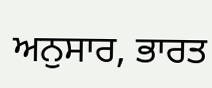ਅਨੁਸਾਰ, ਭਾਰਤ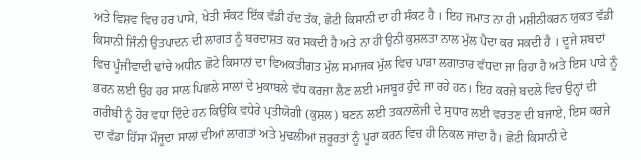ਅਤੇ ਵਿਸ਼ਵ ਵਿਚ ਹਰ ਪਾਸੇ, ਖੇਤੀ ਸੰਕਟ ਇੱਕ ਵੱਡੀ ਹੱਦ ਤੱਕ, ਛੋਟੀ ਕਿਸਾਨੀ ਦਾ ਹੀ ਸੰਕਟ ਹੈ । ਇਹ ਜਮਾਤ ਨਾ ਹੀ ਮਸ਼ੀਨੀਕਰਨ ਯੁਕਤ ਵੱਡੀ ਕਿਸਾਨੀ ਜਿੰਨੀ ਉਤਪਾਦਨ ਦੀ ਲਾਗਤ ਨੂੰ ਬਰਦਾਸ਼ਤ ਕਰ ਸਕਦੀ ਹੈ ਅਤੇ ਨਾ ਹੀ ਉਨੀ ਕੁਸ਼ਲਤਾ ਨਾਲ ਮੁੱਲ ਪੈਦਾ ਕਰ ਸਕਦੀ ਹੈ । ਦੂਜੇ ਸ਼ਬਦਾਂ ਵਿਚ ਪੂੰਜੀਵਾਦੀ ਢਾਂਚੇ ਅਧੀਨ ਛੋਟੇ ਕਿਸਾਨਾਂ ਦਾ ਵਿਅਕਤੀਗਤ ਮੁੱਲ ਸਮਾਜਕ ਮੁੱਲ ਵਿਚ ਪਾੜਾ ਲਗਾਤਾਰ ਵੱਧਦਾ ਜਾ ਰਿਹਾ ਹੈ ਅਤੇ ਇਸ ਪਾੜੇ ਨੂੰ ਭਰਨ ਲਈ ਉਹ ਹਰ ਸਾਲ ਪਿਛਲੇ ਸਾਲਾਂ ਦੇ ਮੁਕਾਬਲੇ ਵੱਧ ਕਰਜ਼ਾ ਲੈਣ ਲਈ ਮਜਬੂਰ ਹੁੰਦੇ ਜਾ ਰਹੇ ਹਨ। ਇਹ ਕਰਜ਼ੇ ਬਦਲੇ ਵਿਚ ਉਨ੍ਹਾਂ ਦੀ ਗਰੀਬੀ ਨੂੰ ਹੋਰ ਵਧਾ ਦਿੰਦੇ ਹਨ ਕਿਉਂਕਿ ਵਧੇਰੇ ਪ੍ਰਤੀਯੋਗੀ (ਕੁਸ਼ਲ) ਬਣਨ ਲਈ ਤਕਨਾਲੋਜੀ ਦੇ ਸੁਧਾਰ ਲਈ ਵਰਤਣ ਦੀ ਬਜਾਏ, ਇਸ ਕਰਜੇ ਦਾ ਵੱਡਾ ਹਿੱਸਾ ਮੌਜੂਦਾ ਸਾਲਾਂ ਦੀਆਂ ਲਾਗਤਾਂ ਅਤੇ ਮੁਢਲੀਆਂ ਜ਼ਰੂਰਤਾਂ ਨੂੰ ਪੂਰਾ ਕਰਨ ਵਿਚ ਹੀ ਨਿਕਲ ਜਾਂਦਾ ਹੈ। ਛੋਟੀ ਕਿਸਾਨੀ ਦੇ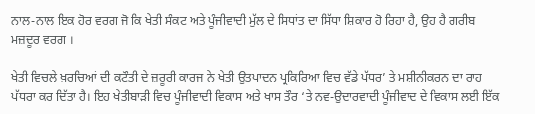ਨਾਲ-ਨਾਲ ਇਕ ਹੋਰ ਵਰਗ ਜੋ ਕਿ ਖੇਤੀ ਸੰਕਟ ਅਤੇ ਪੂੰਜੀਵਾਦੀ ਮੁੱਲ ਦੇ ਸਿਧਾਂਤ ਦਾ ਸਿੱਧਾ ਸ਼ਿਕਾਰ ਹੋ ਰਿਹਾ ਹੈ, ਉਹ ਹੈ ਗਰੀਬ ਮਜ਼ਦੂਰ ਵਰਗ ।

ਖੇਤੀ ਵਿਚਲੇ ਖ਼ਰਚਿਆਂ ਦੀ ਕਟੌਤੀ ਦੇ ਜ਼ਰੂਰੀ ਕਾਰਜ ਨੇ ਖੇਤੀ ਉਤਪਾਦਨ ਪ੍ਰਕਿਰਿਆ ਵਿਚ ਵੱਡੇ ਪੱਧਰ’ ਤੇ ਮਸ਼ੀਨੀਕਰਨ ਦਾ ਰਾਹ ਪੱਧਰਾ ਕਰ ਦਿੱਤਾ ਹੈ। ਇਹ ਖੇਤੀਬਾੜੀ ਵਿਚ ਪੂੰਜੀਵਾਦੀ ਵਿਕਾਸ ਅਤੇ ਖਾਸ ਤੌਰ ‘ਤੇ ਨਵ-ਉਦਾਰਵਾਦੀ ਪੂੰਜੀਵਾਦ ਦੇ ਵਿਕਾਸ ਲਈ ਇੱਕ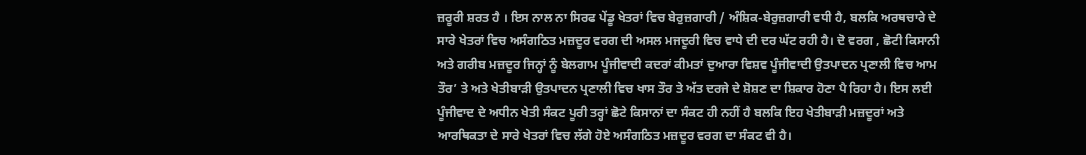ਜ਼ਰੂਰੀ ਸ਼ਰਤ ਹੈ । ਇਸ ਨਾਲ ਨਾ ਸਿਰਫ ਪੇਂਡੂ ਖੇਤਰਾਂ ਵਿਚ ਬੇਰੁਜ਼ਗਾਰੀ / ਅੰਸ਼ਿਕ-ਬੇਰੁਜ਼ਗਾਰੀ ਵਧੀ ਹੈ, ਬਲਕਿ ਅਰਥਚਾਰੇ ਦੇ ਸਾਰੇ ਖੇਤਰਾਂ ਵਿਚ ਅਸੰਗਠਿਤ ਮਜ਼ਦੂਰ ਵਰਗ ਦੀ ਅਸਲ ਮਜਦੂਰੀ ਵਿਚ ਵਾਧੇ ਦੀ ਦਰ ਘੱਟ ਰਹੀ ਹੈ। ਦੋ ਵਰਗ , ਛੋਟੀ ਕਿਸਾਨੀ ਅਤੇ ਗਰੀਬ ਮਜ਼ਦੂਰ ਜਿਨ੍ਹਾਂ ਨੂੰ ਬੇਲਗਾਮ ਪੂੰਜੀਵਾਦੀ ਕਦਰਾਂ ਕੀਮਤਾਂ ਦੁਆਰਾ ਵਿਸ਼ਵ ਪੂੰਜੀਵਾਦੀ ਉਤਪਾਦਨ ਪ੍ਰਣਾਲੀ ਵਿਚ ਆਮ ਤੌਰ’ ਤੇ ਅਤੇ ਖੇਤੀਬਾੜੀ ਉਤਪਾਦਨ ਪ੍ਰਣਾਲੀ ਵਿਚ ਖਾਸ ਤੌਰ ਤੇ ਅੱਤ ਦਰਜੇ ਦੇ ਸ਼ੋਸ਼ਣ ਦਾ ਸ਼ਿਕਾਰ ਹੋਣਾ ਪੈ ਰਿਹਾ ਹੈ। ਇਸ ਲਈ ਪੂੰਜੀਵਾਦ ਦੇ ਅਧੀਨ ਖੇਤੀ ਸੰਕਟ ਪੂਰੀ ਤਰ੍ਹਾਂ ਛੋਟੇ ਕਿਸਾਨਾਂ ਦਾ ਸੰਕਟ ਹੀ ਨਹੀਂ ਹੈ ਬਲਕਿ ਇਹ ਖੇਤੀਬਾੜੀ ਮਜ਼ਦੂਰਾਂ ਅਤੇ ਆਰਥਿਕਤਾ ਦੇ ਸਾਰੇ ਖੇਤਰਾਂ ਵਿਚ ਲੱਗੇ ਹੋਏ ਅਸੰਗਠਿਤ ਮਜ਼ਦੂਰ ਵਰਗ ਦਾ ਸੰਕਟ ਵੀ ਹੈ।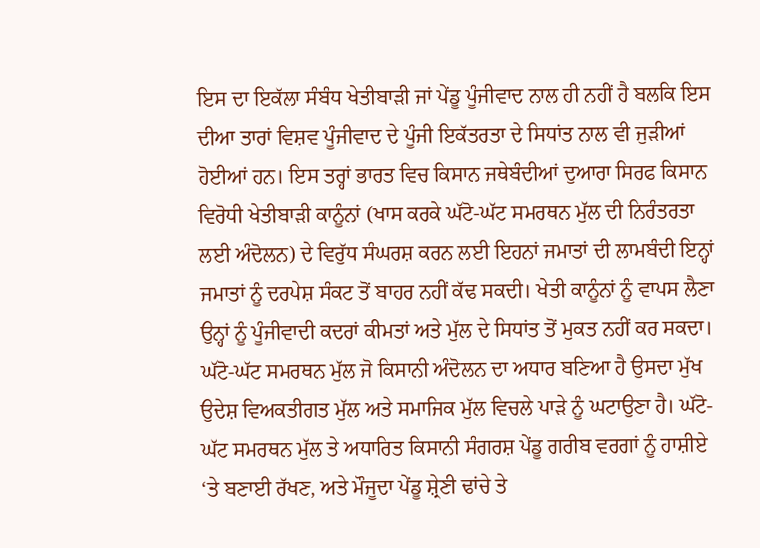ਇਸ ਦਾ ਇਕੱਲਾ ਸੰਬੰਧ ਖੇਤੀਬਾੜੀ ਜਾਂ ਪੇਂਡੂ ਪੂੰਜੀਵਾਦ ਨਾਲ ਹੀ ਨਹੀਂ ਹੈ ਬਲਕਿ ਇਸ ਦੀਆ ਤਾਰਾਂ ਵਿਸ਼ਵ ਪੂੰਜੀਵਾਦ ਦੇ ਪੂੰਜੀ ਇਕੱਤਰਤਾ ਦੇ ਸਿਧਾਂਤ ਨਾਲ ਵੀ ਜੁੜੀਆਂ ਹੋਈਆਂ ਹਨ। ਇਸ ਤਰ੍ਹਾਂ ਭਾਰਤ ਵਿਚ ਕਿਸਾਨ ਜਥੇਬੰਦੀਆਂ ਦੁਆਰਾ ਸਿਰਫ ਕਿਸਾਨ ਵਿਰੋਧੀ ਖੇਤੀਬਾੜੀ ਕਾਨੂੰਨਾਂ (ਖਾਸ ਕਰਕੇ ਘੱਟੋ-ਘੱਟ ਸਮਰਥਨ ਮੁੱਲ ਦੀ ਨਿਰੰਤਰਤਾ ਲਈ ਅੰਦੋਲਨ) ਦੇ ਵਿਰੁੱਧ ਸੰਘਰਸ਼ ਕਰਨ ਲਈ ਇਹਨਾਂ ਜਮਾਤਾਂ ਦੀ ਲਾਮਬੰਦੀ ਇਨ੍ਹਾਂ ਜਮਾਤਾਂ ਨੂੰ ਦਰਪੇਸ਼ ਸੰਕਟ ਤੋਂ ਬਾਹਰ ਨਹੀਂ ਕੱਢ ਸਕਦੀ। ਖੇਤੀ ਕਾਨੂੰਨਾਂ ਨੂੰ ਵਾਪਸ ਲੈਣਾ ਉਨ੍ਹਾਂ ਨੂੰ ਪੂੰਜੀਵਾਦੀ ਕਦਰਾਂ ਕੀਮਤਾਂ ਅਤੇ ਮੁੱਲ ਦੇ ਸਿਧਾਂਤ ਤੋਂ ਮੁਕਤ ਨਹੀਂ ਕਰ ਸਕਦਾ। ਘੱਟੋ-ਘੱਟ ਸਮਰਥਨ ਮੁੱਲ ਜੋ ਕਿਸਾਨੀ ਅੰਦੋਲਨ ਦਾ ਅਧਾਰ ਬਣਿਆ ਹੈ ਉਸਦਾ ਮੁੱਖ ਉਦੇਸ਼ ਵਿਅਕਤੀਗਤ ਮੁੱਲ ਅਤੇ ਸਮਾਜਿਕ ਮੁੱਲ ਵਿਚਲੇ ਪਾੜੇ ਨੂੰ ਘਟਾਉਣਾ ਹੈ। ਘੱਟੋ-ਘੱਟ ਸਮਰਥਨ ਮੁੱਲ ਤੇ ਅਧਾਰਿਤ ਕਿਸਾਨੀ ਸੰਗਰਸ਼ ਪੇਂਡੂ ਗਰੀਬ ਵਰਗਾਂ ਨੂੰ ਹਾਸ਼ੀਏ ‘ਤੇ ਬਣਾਈ ਰੱਖਣ, ਅਤੇ ਮੌਜੂਦਾ ਪੇਂਡੂ ਸ਼੍ਰੇਣੀ ਢਾਂਚੇ ਤੇ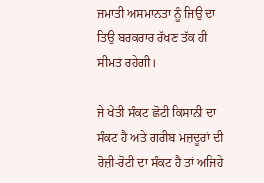ਜਮਾਤੀ ਅਸਮਾਨਤਾ ਨੂੰ ਜਿਉ ਦਾ ਤਿਉ ਬਰਕਰਾਰ ਰੱਖਣ ਤੱਕ ਹੀ ਸੀਮਤ ਰਹੇਗੀ।

ਜੇ ਖੇਤੀ ਸੰਕਟ ਛੋਟੀ ਕਿਸਾਨੀ ਦਾ ਸੰਕਟ ਹੈ ਅਤੇ ਗਰੀਬ ਮਜ਼ਦੂਰਾਂ ਦੀ ਰੋਜ਼ੀ-ਰੋਟੀ ਦਾ ਸੰਕਟ ਹੈ ਤਾਂ ਅਜਿਹੇ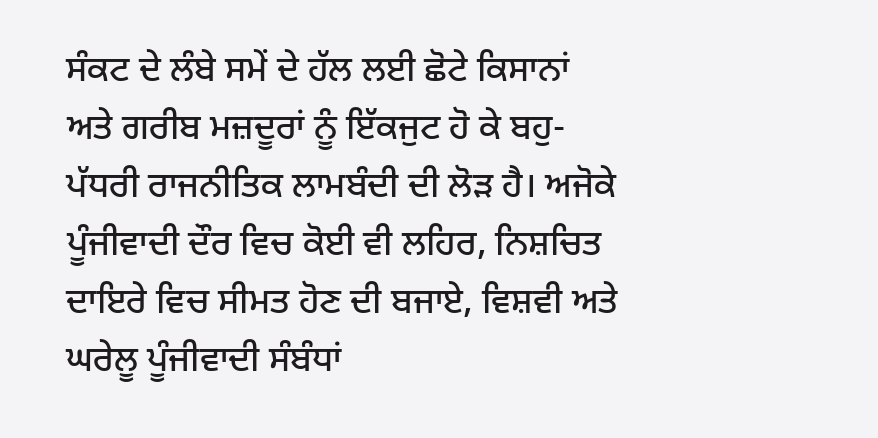ਸੰਕਟ ਦੇ ਲੰਬੇ ਸਮੇਂ ਦੇ ਹੱਲ ਲਈ ਛੋਟੇ ਕਿਸਾਨਾਂ ਅਤੇ ਗਰੀਬ ਮਜ਼ਦੂਰਾਂ ਨੂੰ ਇੱਕਜੁਟ ਹੋ ਕੇ ਬਹੁ-ਪੱਧਰੀ ਰਾਜਨੀਤਿਕ ਲਾਮਬੰਦੀ ਦੀ ਲੋੜ ਹੈ। ਅਜੋਕੇ ਪੂੰਜੀਵਾਦੀ ਦੌਰ ਵਿਚ ਕੋਈ ਵੀ ਲਹਿਰ, ਨਿਸ਼ਚਿਤ ਦਾਇਰੇ ਵਿਚ ਸੀਮਤ ਹੋਣ ਦੀ ਬਜਾਏ, ਵਿਸ਼ਵੀ ਅਤੇ ਘਰੇਲੂ ਪੂੰਜੀਵਾਦੀ ਸੰਬੰਧਾਂ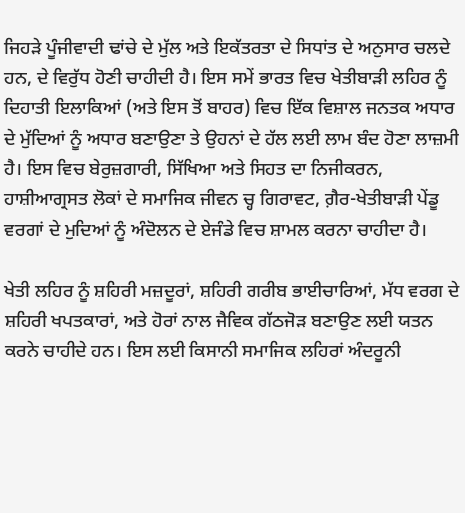ਜਿਹੜੇ ਪੂੰਜੀਵਾਦੀ ਢਾਂਚੇ ਦੇ ਮੁੱਲ ਅਤੇ ਇਕੱਤਰਤਾ ਦੇ ਸਿਧਾਂਤ ਦੇ ਅਨੁਸਾਰ ਚਲਦੇ ਹਨ, ਦੇ ਵਿਰੁੱਧ ਹੋਣੀ ਚਾਹੀਦੀ ਹੈ। ਇਸ ਸਮੇਂ ਭਾਰਤ ਵਿਚ ਖੇਤੀਬਾੜੀ ਲਹਿਰ ਨੂੰ ਦਿਹਾਤੀ ਇਲਾਕਿਆਂ (ਅਤੇ ਇਸ ਤੋਂ ਬਾਹਰ) ਵਿਚ ਇੱਕ ਵਿਸ਼ਾਲ ਜਨਤਕ ਅਧਾਰ ਦੇ ਮੁੱਦਿਆਂ ਨੂੰ ਅਧਾਰ ਬਣਾਉਣਾ ਤੇ ਉਹਨਾਂ ਦੇ ਹੱਲ ਲਈ ਲਾਮ ਬੰਦ ਹੋਣਾ ਲਾਜ਼ਮੀ ਹੈ। ਇਸ ਵਿਚ ਬੇਰੁਜ਼ਗਾਰੀ, ਸਿੱਖਿਆ ਅਤੇ ਸਿਹਤ ਦਾ ਨਿਜੀਕਰਨ, ਹਾਸ਼ੀਆਗ੍ਰਸਤ ਲੋਕਾਂ ਦੇ ਸਮਾਜਿਕ ਜੀਵਨ ਚ੍ਹ ਗਿਰਾਵਟ, ਗ਼ੈਰ-ਖੇਤੀਬਾੜੀ ਪੇਂਡੂ ਵਰਗਾਂ ਦੇ ਮੁਦਿਆਂ ਨੂੰ ਅੰਦੋਲਨ ਦੇ ਏਜੰਡੇ ਵਿਚ ਸ਼ਾਮਲ ਕਰਨਾ ਚਾਹੀਦਾ ਹੈ।

ਖੇਤੀ ਲਹਿਰ ਨੂੰ ਸ਼ਹਿਰੀ ਮਜ਼ਦੂਰਾਂ, ਸ਼ਹਿਰੀ ਗਰੀਬ ਭਾਈਚਾਰਿਆਂ, ਮੱਧ ਵਰਗ ਦੇ ਸ਼ਹਿਰੀ ਖਪਤਕਾਰਾਂ, ਅਤੇ ਹੋਰਾਂ ਨਾਲ ਜੈਵਿਕ ਗੱਠਜੋੜ ਬਣਾਉਣ ਲਈ ਯਤਨ ਕਰਨੇ ਚਾਹੀਦੇ ਹਨ। ਇਸ ਲਈ ਕਿਸਾਨੀ ਸਮਾਜਿਕ ਲਹਿਰਾਂ ਅੰਦਰੂਨੀ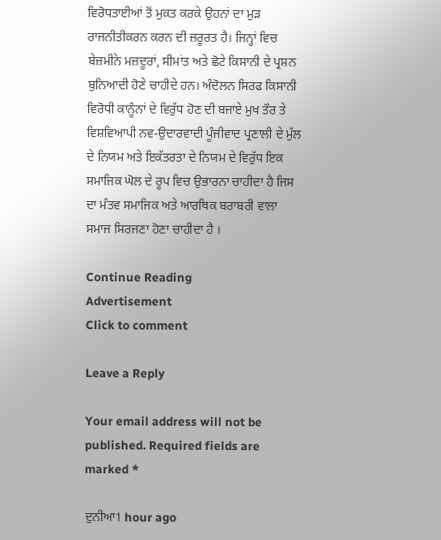ਵਿਰੋਧਤਾਈਆਂ ਤੋਂ ਮੁਕਤ ਕਰਕੇ ਉਹਨਾਂ ਦਾ ਮੁੜ ਰਾਜਨੀਤੀਕਰਨ ਕਰਨ ਦੀ ਜ਼ਰੂਰਤ ਹੈ। ਜਿਨ੍ਹਾਂ ਵਿਚ ਬੇਜ਼ਮੀਨੇ ਮਜ਼ਦੂਰਾਂ, ਸੀਮਾਂਤ ਅਤੇ ਛੋਟੇ ਕਿਸਾਨੀ ਦੇ ਪ੍ਰਸ਼ਨ ਬੁਨਿਆਦੀ ਹੋਣੇ ਚਾਹੀਦੇ ਹਨ। ਅੰਦੋਲਨ ਸਿਰਫ ਕਿਸਾਨੀ ਵਿਰੋਧੀ ਕਾਨੂੰਨਾਂ ਦੇ ਵਿਰੁੱਧ ਹੋਣ ਦੀ ਬਜਾਏ ਮੁਖ ਤੌਰ ਤੇ ਵਿਸ਼ਵਿਆਪੀ ਨਵ-ਉਦਾਰਵਾਦੀ ਪੂੰਜੀਵਾਦ ਪ੍ਰਣਾਲੀ ਦੇ ਮੁੱਲ ਦੇ ਨਿਯਮ ਅਤੇ ਇਕੱਤਰਤਾ ਦੇ ਨਿਯਮ ਦੇ ਵਿਰੁੱਧ ਇਕ ਸਮਾਜਿਕ ਘੋਲ ਦੇ ਰੂਪ ਵਿਚ ਉਭਾਰਨਾ ਚਾਹੀਦਾ ਹੈ ਜਿਸ ਦਾ ਮੰਤਵ ਸਮਾਜਿਕ ਅਤੇ ਆਰਥਿਕ ਬਰਾਬਰੀ ਵਾਲਾ ਸਮਾਜ ਸਿਰਜਣਾ ਹੋਣਾ ਚਾਹੀਦਾ ਹੈ ।

Continue Reading
Advertisement
Click to comment

Leave a Reply

Your email address will not be published. Required fields are marked *

ਦੁਨੀਆ1 hour ago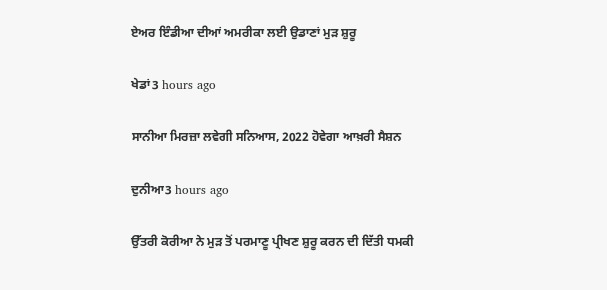ਏਅਰ ਇੰਡੀਆ ਦੀਆਂ ਅਮਰੀਕਾ ਲਈ ਉਡਾਣਾਂ ਮੁੜ ਸ਼ੁਰੂ

ਖੇਡਾਂ3 hours ago

ਸਾਨੀਆ ਮਿਰਜ਼ਾ ਲਵੇਗੀ ਸਨਿਆਸ, 2022 ਹੋਵੇਗਾ ਆਖ਼ਰੀ ਸੈਸ਼ਨ

ਦੁਨੀਆ3 hours ago

ਉੱਤਰੀ ਕੋਰੀਆ ਨੇ ਮੁੜ ਤੋਂ ਪਰਮਾਣੂ ਪ੍ਰੀਖਣ ਸ਼ੁਰੂ ਕਰਨ ਦੀ ਦਿੱਤੀ ਧਮਕੀ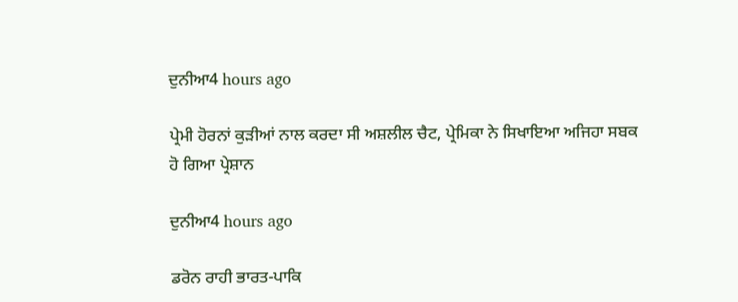ਦੁਨੀਆ4 hours ago

ਪ੍ਰੇਮੀ ਹੋਰਨਾਂ ਕੁੜੀਆਂ ਨਾਲ ਕਰਦਾ ਸੀ ਅਸ਼ਲੀਲ ਚੈਟ, ਪ੍ਰੇਮਿਕਾ ਨੇ ਸਿਖਾਇਆ ਅਜਿਹਾ ਸਬਕ ਹੋ ਗਿਆ ਪ੍ਰੇਸ਼ਾਨ

ਦੁਨੀਆ4 hours ago

ਡਰੋਨ ਰਾਹੀ ਭਾਰਤ-ਪਾਕਿ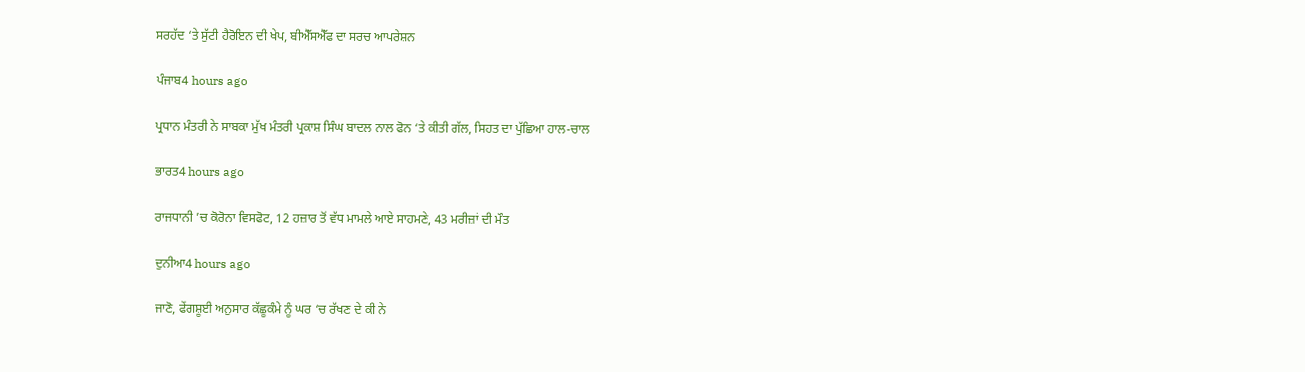ਸਰਹੱਦ ‘ਤੇ ਸੁੱਟੀ ਹੈਰੋਇਨ ਦੀ ਖੇਪ, ਬੀਐੱਸਐੱਫ ਦਾ ਸਰਚ ਆਪਰੇਸ਼ਨ

ਪੰਜਾਬ4 hours ago

ਪ੍ਰਧਾਨ ਮੰਤਰੀ ਨੇ ਸਾਬਕਾ ਮੁੱਖ ਮੰਤਰੀ ਪ੍ਰਕਾਸ਼ ਸਿੰਘ ਬਾਦਲ ਨਾਲ ਫੋਨ ‘ਤੇ ਕੀਤੀ ਗੱਲ, ਸਿਹਤ ਦਾ ਪੁੱਛਿਆ ਹਾਲ-ਚਾਲ

ਭਾਰਤ4 hours ago

ਰਾਜਧਾਨੀ ’ਚ ਕੋਰੋਨਾ ਵਿਸਫੋਟ, 12 ਹਜ਼ਾਰ ਤੋਂ ਵੱਧ ਮਾਮਲੇ ਆਏ ਸਾਹਮਣੇ, 43 ਮਰੀਜ਼ਾਂ ਦੀ ਮੌਤ

ਦੁਨੀਆ4 hours ago

ਜਾਣੋ, ਫੇਂਗਸ਼ੂਈ ਅਨੁਸਾਰ ਕੱਛੂਕੰਮੇ ਨੂੰ ਘਰ ‘ਚ ਰੱਖਣ ਦੇ ਕੀ ਨੇ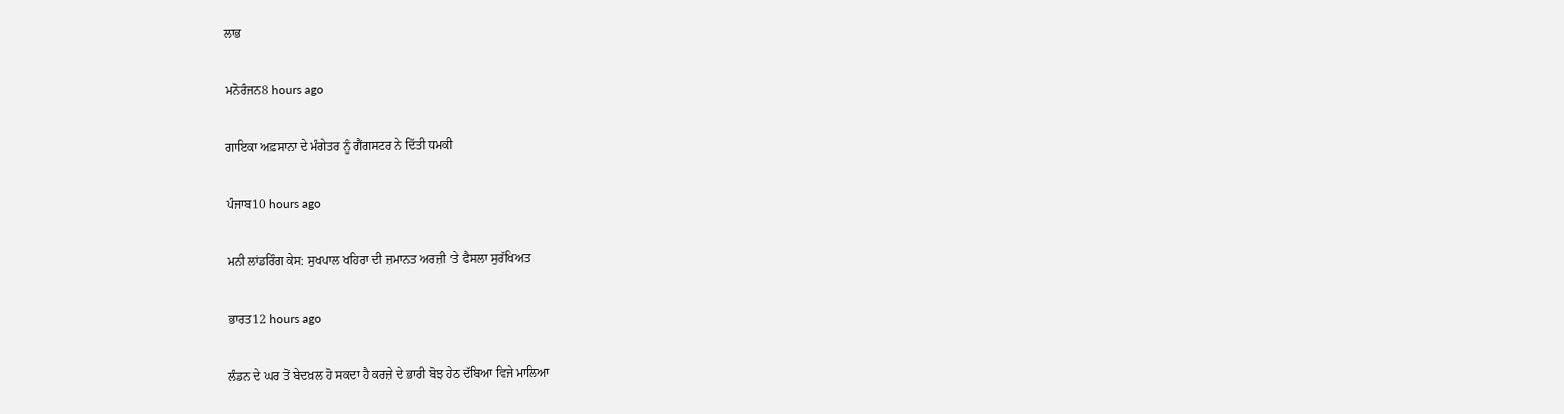ਲਾਭ

ਮਨੋਰੰਜਨ8 hours ago

ਗਾਇਕਾ ਅਫ਼ਸਾਨਾ ਦੇ ਮੰਗੇਤਰ ਨੂੰ ਗੈਂਗਸਟਰ ਨੇ ਦਿੱਤੀ ਧਮਕੀ

ਪੰਜਾਬ10 hours ago

ਮਨੀ ਲਾਂਡਰਿੰਗ ਕੇਸ: ਸੁਖਪਾਲ ਖਹਿਰਾ ਦੀ ਜ਼ਮਾਨਤ ਅਰਜ਼ੀ ‘ਤੇ ਫੈਸਲਾ ਸੁਰੱਖਿਅਤ

ਭਾਰਤ12 hours ago

ਲੰਡਨ ਦੇ ਘਰ ਤੋਂ ਬੇਦਖ਼ਲ ਹੋ ਸਕਦਾ ਹੈ ਕਰਜ਼ੇ ਦੇ ਭਾਰੀ ਬੋਝ ਹੇਠ ਦੱਬਿਆ ਵਿਜੇ ਮਾਲਿਆ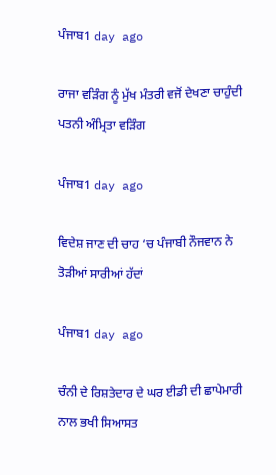ਪੰਜਾਬ1 day ago

ਰਾਜਾ ਵੜਿੰਗ ਨੂੰ ਮੁੱਖ ਮੰਤਰੀ ਵਜੋਂ ਦੇਖਣਾ ਚਾਹੁੰਦੀ ਪਤਨੀ ਅੰਮ੍ਰਿਤਾ ਵੜਿੰਗ

ਪੰਜਾਬ1 day ago

ਵਿਦੇਸ਼ ਜਾਣ ਦੀ ਚਾਹ ‘ਚ ਪੰਜਾਬੀ ਨੌਜਵਾਨ ਨੇ ਤੋੜੀਆਂ ਸਾਰੀਆਂ ਹੱਦਾਂ

ਪੰਜਾਬ1 day ago

ਚੰਨੀ ਦੇ ਰਿਸ਼ਤੇਦਾਰ ਦੇ ਘਰ ਈਡੀ ਦੀ ਛਾਪੇਮਾਰੀ ਨਾਲ ਭਖੀ ਸਿਆਸਤ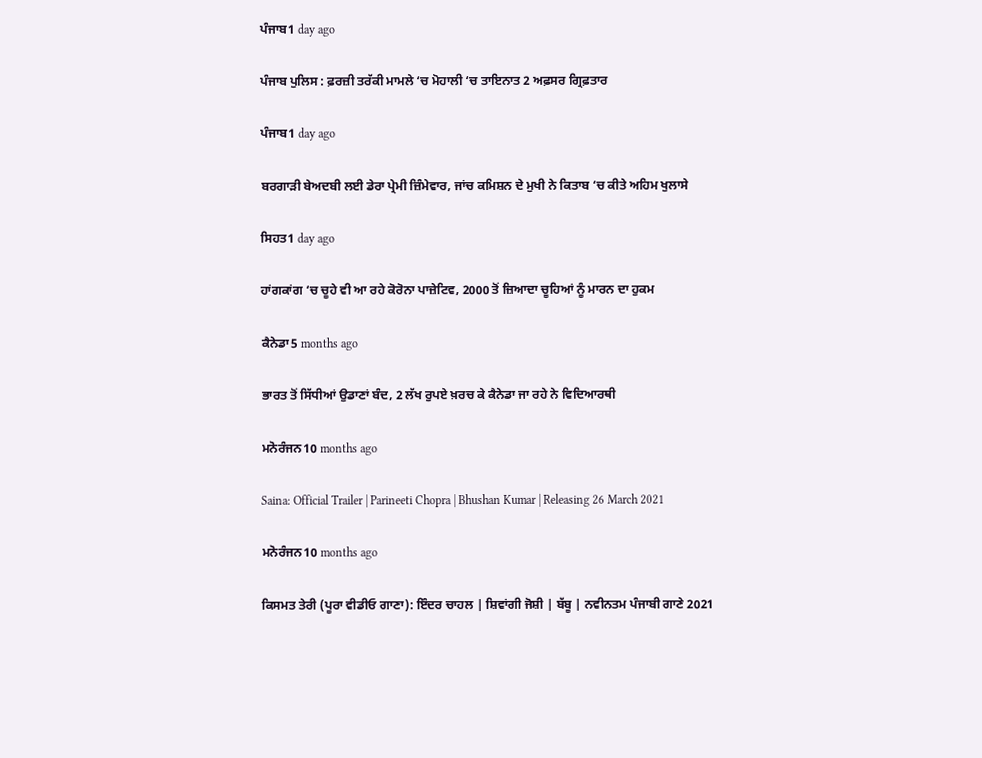ਪੰਜਾਬ1 day ago

ਪੰਜਾਬ ਪੁਲਿਸ : ਫ਼ਰਜ਼ੀ ਤਰੱਕੀ ਮਾਮਲੇ ‘ਚ ਮੋਹਾਲੀ ‘ਚ ਤਾਇਨਾਤ 2 ਅਫ਼ਸਰ ਗ੍ਰਿਫ਼ਤਾਰ

ਪੰਜਾਬ1 day ago

ਬਰਗਾੜੀ ਬੇਅਦਬੀ ਲਈ ਡੇਰਾ ਪ੍ਰੇਮੀ ਜ਼ਿੰਮੇਵਾਰ, ਜਾਂਚ ਕਮਿਸ਼ਨ ਦੇ ਮੁਖੀ ਨੇ ਕਿਤਾਬ ‘ਚ ਕੀਤੇ ਅਹਿਮ ਖੁਲਾਸੇ

ਸਿਹਤ1 day ago

ਹਾਂਗਕਾਂਗ ‘ਚ ਚੂਹੇ ਵੀ ਆ ਰਹੇ ਕੋਰੋਨਾ ਪਾਜ਼ੇਟਿਵ, 2000 ਤੋਂ ਜ਼ਿਆਦਾ ਚੂਹਿਆਂ ਨੂੰ ਮਾਰਨ ਦਾ ਹੁਕਮ

ਕੈਨੇਡਾ5 months ago

ਭਾਰਤ ਤੋਂ ਸਿੱਧੀਆਂ ਉਡਾਣਾਂ ਬੰਦ, 2 ਲੱਖ ਰੁਪਏ ਖ਼ਰਚ ਕੇ ਕੈਨੇਡਾ ਜਾ ਰਹੇ ਨੇ ਵਿਦਿਆਰਥੀ

ਮਨੋਰੰਜਨ10 months ago

Saina: Official Trailer | Parineeti Chopra | Bhushan Kumar | Releasing 26 March 2021

ਮਨੋਰੰਜਨ10 months ago

ਕਿਸਮਤ ਤੇਰੀ (ਪੂਰਾ ਵੀਡੀਓ ਗਾਣਾ): ਇੰਦਰ ਚਾਹਲ | ਸ਼ਿਵਾਂਗੀ ਜੋਸ਼ੀ | ਬੱਬੂ | ਨਵੀਨਤਮ ਪੰਜਾਬੀ ਗਾਣੇ 2021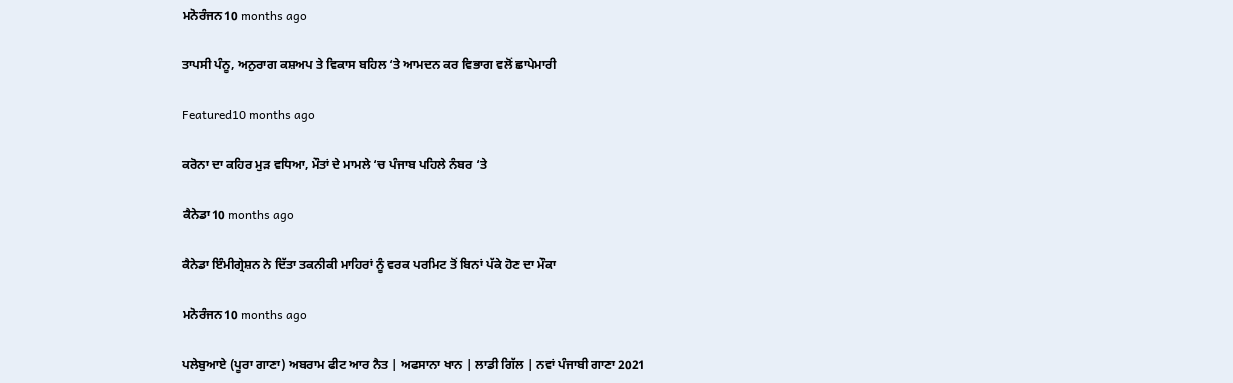ਮਨੋਰੰਜਨ10 months ago

ਤਾਪਸੀ ਪੰਨੂ, ਅਨੁਰਾਗ ਕਸ਼ਅਪ ਤੇ ਵਿਕਾਸ ਬਹਿਲ ‘ਤੇ ਆਮਦਨ ਕਰ ਵਿਭਾਗ ਵਲੋਂ ਛਾਪੇਮਾਰੀ

Featured10 months ago

ਕਰੋਨਾ ਦਾ ਕਹਿਰ ਮੁੜ ਵਧਿਆ, ਮੌਤਾਂ ਦੇ ਮਾਮਲੇ ‘ਚ ਪੰਜਾਬ ਪਹਿਲੇ ਨੰਬਰ ‘ਤੇ

ਕੈਨੇਡਾ10 months ago

ਕੈਨੇਡਾ ਇੰਮੀਗ੍ਰੇਸ਼ਨ ਨੇ ਦਿੱਤਾ ਤਕਨੀਕੀ ਮਾਹਿਰਾਂ ਨੂੰ ਵਰਕ ਪਰਮਿਟ ਤੋਂ ਬਿਨਾਂ ਪੱਕੇ ਹੋਣ ਦਾ ਮੌਕਾ

ਮਨੋਰੰਜਨ10 months ago

ਪਲੇਬੁਆਏ (ਪੂਰਾ ਗਾਣਾ) ਅਬਰਾਮ ਫੀਟ ਆਰ ਨੈਤ | ਅਫਸਾਨਾ ਖਾਨ | ਲਾਡੀ ਗਿੱਲ | ਨਵਾਂ ਪੰਜਾਬੀ ਗਾਣਾ 2021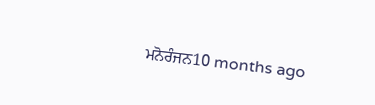ਮਨੋਰੰਜਨ10 months ago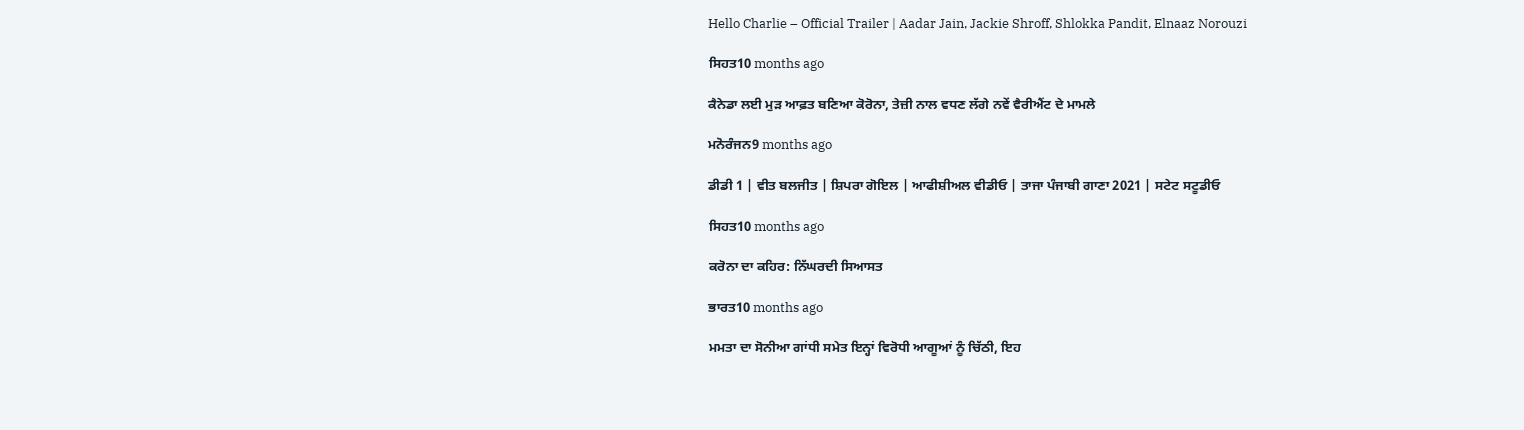Hello Charlie – Official Trailer | Aadar Jain, Jackie Shroff, Shlokka Pandit, Elnaaz Norouzi

ਸਿਹਤ10 months ago

ਕੈਨੇਡਾ ਲਈ ਮੁੜ ਆਫ਼ਤ ਬਣਿਆ ਕੋਰੋਨਾ, ਤੇਜ਼ੀ ਨਾਲ ਵਧਣ ਲੱਗੇ ਨਵੇਂ ਵੈਰੀਐਂਟ ਦੇ ਮਾਮਲੇ

ਮਨੋਰੰਜਨ9 months ago

ਡੀਡੀ 1 | ਵੀਤ ਬਲਜੀਤ | ਸ਼ਿਪਰਾ ਗੋਇਲ | ਆਫੀਸ਼ੀਅਲ ਵੀਡੀਓ | ਤਾਜਾ ਪੰਜਾਬੀ ਗਾਣਾ 2021 | ਸਟੇਟ ਸਟੂਡੀਓ

ਸਿਹਤ10 months ago

ਕਰੋਨਾ ਦਾ ਕਹਿਰ: ਨਿੱਘਰਦੀ ਸਿਆਸਤ

ਭਾਰਤ10 months ago

ਮਮਤਾ ਦਾ ਸੋਨੀਆ ਗਾਂਧੀ ਸਮੇਤ ਇਨ੍ਹਾਂ ਵਿਰੋਧੀ ਆਗੂਆਂ ਨੂੰ ਚਿੱਠੀ, ਇਹ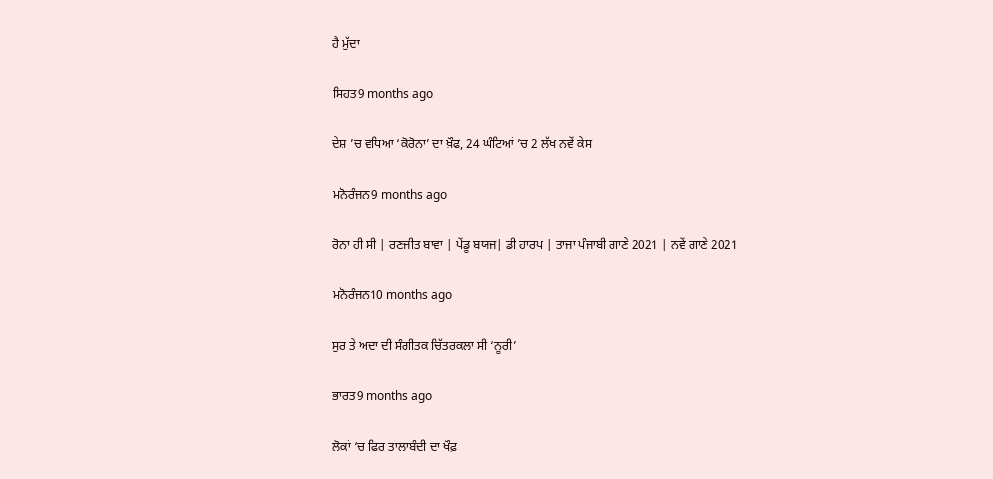ਹੈ ਮੁੱਦਾ

ਸਿਹਤ9 months ago

ਦੇਸ਼ ’ਚ ਵਧਿਆ ‘ਕੋਰੋਨਾ’ ਦਾ ਖ਼ੌਫ, 24 ਘੰਟਿਆਂ ’ਚ 2 ਲੱਖ ਨਵੇਂ ਕੇਸ

ਮਨੋਰੰਜਨ9 months ago

ਰੋਨਾ ਹੀ ਸੀ | ਰਣਜੀਤ ਬਾਵਾ | ਪੇਂਡੂ ਬਯਜ| ਡੀ ਹਾਰਪ | ਤਾਜਾ ਪੰਜਾਬੀ ਗਾਣੇ 2021 | ਨਵੇਂ ਗਾਣੇ 2021

ਮਨੋਰੰਜਨ10 months ago

ਸੁਰ ਤੇ ਅਦਾ ਦੀ ਸੰਗੀਤਕ ਚਿੱਤਰਕਲਾ ਸੀ ‘ਨੂਰੀ’

ਭਾਰਤ9 months ago

ਲੋਕਾਂ ‘ਚ ਫਿਰ ਤਾਲਾਬੰਦੀ ਦਾ ਖੌਫ਼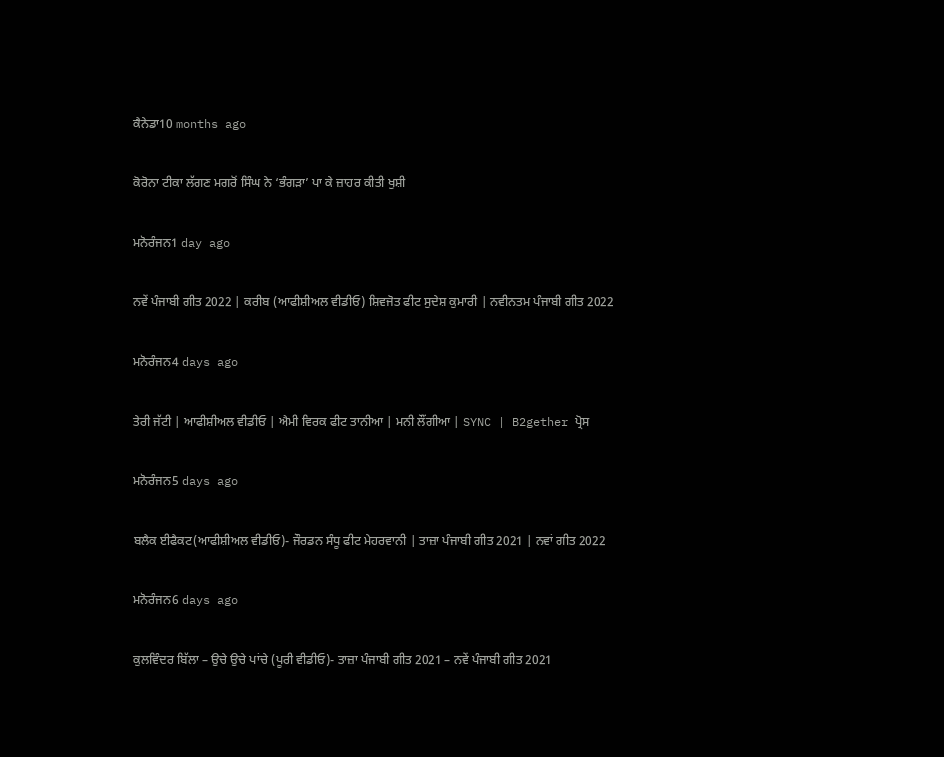ਕੈਨੇਡਾ10 months ago

ਕੋਰੋਨਾ ਟੀਕਾ ਲੱਗਣ ਮਗਰੋਂ ਸਿੰਘ ਨੇ ‘ਭੰਗੜਾ’ ਪਾ ਕੇ ਜ਼ਾਹਰ ਕੀਤੀ ਖੁਸ਼ੀ

ਮਨੋਰੰਜਨ1 day ago

ਨਵੇਂ ਪੰਜਾਬੀ ਗੀਤ 2022 | ਕਰੀਬ (ਆਫੀਸ਼ੀਅਲ ਵੀਡੀਓ) ਸ਼ਿਵਜੋਤ ਫੀਟ ਸੁਦੇਸ਼ ਕੁਮਾਰੀ | ਨਵੀਨਤਮ ਪੰਜਾਬੀ ਗੀਤ 2022

ਮਨੋਰੰਜਨ4 days ago

ਤੇਰੀ ਜੱਟੀ | ਆਫੀਸ਼ੀਅਲ ਵੀਡੀਓ | ਐਮੀ ਵਿਰਕ ਫੀਟ ਤਾਨੀਆ | ਮਨੀ ਲੌਂਗੀਆ | SYNC | B2gether ਪ੍ਰੋਸ

ਮਨੋਰੰਜਨ5 days ago

ਬਲੈਕ ਈਫੈਕਟ(ਆਫੀਸ਼ੀਅਲ ਵੀਡੀਓ)- ਜੌਰਡਨ ਸੰਧੂ ਫੀਟ ਮੇਹਰਵਾਨੀ | ਤਾਜ਼ਾ ਪੰਜਾਬੀ ਗੀਤ 2021 | ਨਵਾਂ ਗੀਤ 2022

ਮਨੋਰੰਜਨ6 days ago

ਕੁਲਵਿੰਦਰ ਬਿੱਲਾ – ਉਚੇ ਉਚੇ ਪਾਂਚੇ (ਪੂਰੀ ਵੀਡੀਓ)- ਤਾਜ਼ਾ ਪੰਜਾਬੀ ਗੀਤ 2021 – ਨਵੇਂ ਪੰਜਾਬੀ ਗੀਤ 2021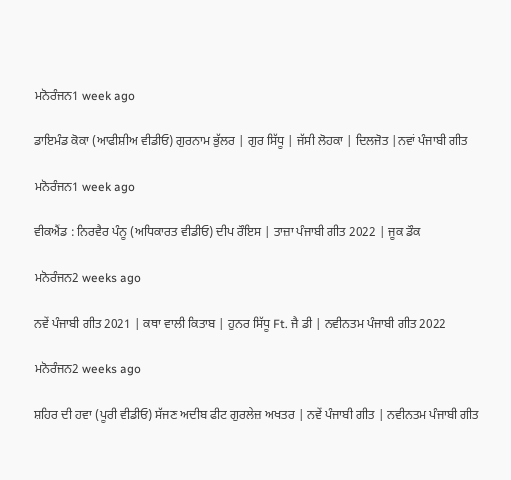ਮਨੋਰੰਜਨ1 week ago

ਡਾਇਮੰਡ ਕੋਕਾ (ਆਫੀਸ਼ੀਅ ਵੀਡੀਓ) ਗੁਰਨਾਮ ਭੁੱਲਰ | ਗੁਰ ਸਿੱਧੂ | ਜੱਸੀ ਲੋਹਕਾ | ਦਿਲਜੋਤ |ਨਵਾਂ ਪੰਜਾਬੀ ਗੀਤ

ਮਨੋਰੰਜਨ1 week ago

ਵੀਕਐਂਡ : ਨਿਰਵੈਰ ਪੰਨੂ (ਅਧਿਕਾਰਤ ਵੀਡੀਓ) ਦੀਪ ਰੌਇਸ | ਤਾਜ਼ਾ ਪੰਜਾਬੀ ਗੀਤ 2022 | ਜੂਕ ਡੌਕ

ਮਨੋਰੰਜਨ2 weeks ago

ਨਵੇਂ ਪੰਜਾਬੀ ਗੀਤ 2021 | ਕਥਾ ਵਾਲੀ ਕਿਤਾਬ | ਹੁਨਰ ਸਿੱਧੂ Ft. ਜੈ ਡੀ | ਨਵੀਨਤਮ ਪੰਜਾਬੀ ਗੀਤ 2022

ਮਨੋਰੰਜਨ2 weeks ago

ਸ਼ਹਿਰ ਦੀ ਹਵਾ (ਪੂਰੀ ਵੀਡੀਓ) ਸੱਜਣ ਅਦੀਬ ਫੀਟ ਗੁਰਲੇਜ਼ ਅਖਤਰ | ਨਵੇਂ ਪੰਜਾਬੀ ਗੀਤ | ਨਵੀਨਤਮ ਪੰਜਾਬੀ ਗੀਤ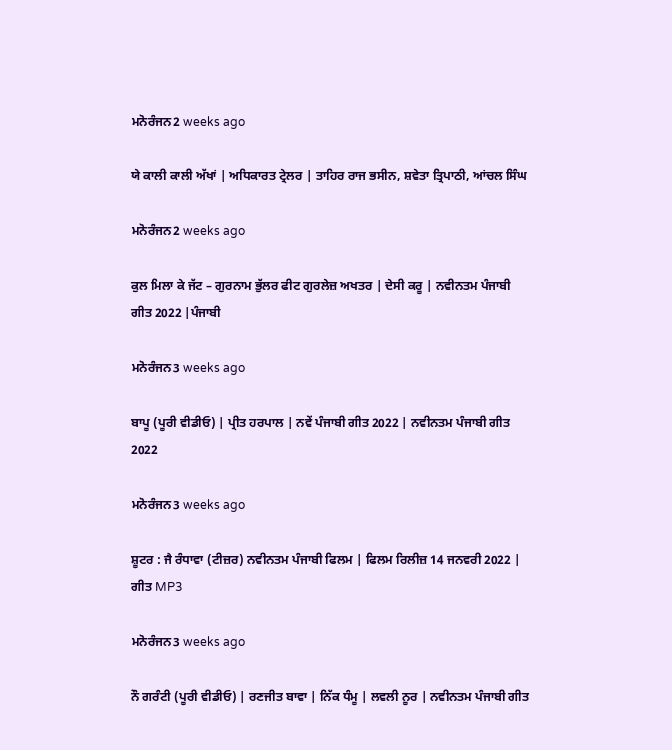ਮਨੋਰੰਜਨ2 weeks ago

ਯੇ ਕਾਲੀ ਕਾਲੀ ਅੱਖਾਂ | ਅਧਿਕਾਰਤ ਟ੍ਰੇਲਰ | ਤਾਹਿਰ ਰਾਜ ਭਸੀਨ, ਸ਼ਵੇਤਾ ਤ੍ਰਿਪਾਠੀ, ਆਂਚਲ ਸਿੰਘ

ਮਨੋਰੰਜਨ2 weeks ago

ਕੁਲ ਮਿਲਾ ਕੇ ਜੱਟ – ਗੁਰਨਾਮ ਭੁੱਲਰ ਫੀਟ ਗੁਰਲੇਜ਼ ਅਖਤਰ | ਦੇਸੀ ਕਰੂ | ਨਵੀਨਤਮ ਪੰਜਾਬੀ ਗੀਤ 2022 |ਪੰਜਾਬੀ

ਮਨੋਰੰਜਨ3 weeks ago

ਬਾਪੂ (ਪੂਰੀ ਵੀਡੀਓ) | ਪ੍ਰੀਤ ਹਰਪਾਲ | ਨਵੇਂ ਪੰਜਾਬੀ ਗੀਤ 2022 | ਨਵੀਨਤਮ ਪੰਜਾਬੀ ਗੀਤ 2022

ਮਨੋਰੰਜਨ3 weeks ago

ਸ਼ੂਟਰ : ਜੈ ਰੰਧਾਵਾ (ਟੀਜ਼ਰ) ਨਵੀਨਤਮ ਪੰਜਾਬੀ ਫਿਲਮ | ਫਿਲਮ ਰਿਲੀਜ਼ 14 ਜਨਵਰੀ 2022 | ਗੀਤ MP3

ਮਨੋਰੰਜਨ3 weeks ago

ਨੌ ਗਰੰਟੀ (ਪੂਰੀ ਵੀਡੀਓ) | ਰਣਜੀਤ ਬਾਵਾ | ਨਿੱਕ ਧੰਮੂ | ਲਵਲੀ ਨੂਰ | ਨਵੀਨਤਮ ਪੰਜਾਬੀ ਗੀਤ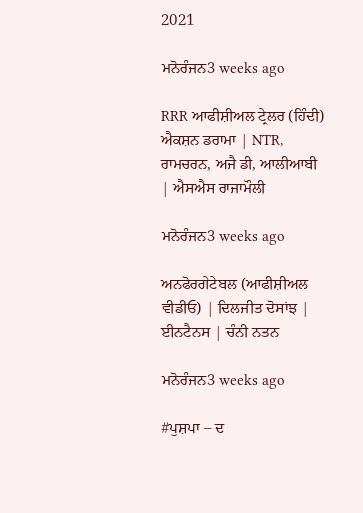2021

ਮਨੋਰੰਜਨ3 weeks ago

RRR ਆਫੀਸ਼ੀਅਲ ਟ੍ਰੇਲਰ (ਹਿੰਦੀ) ਐਕਸ਼ਨ ਡਰਾਮਾ | NTR, ਰਾਮਚਰਨ, ਅਜੈ ਡੀ, ਆਲੀਆਬੀ | ਐਸਐਸ ਰਾਜਾਮੌਲੀ

ਮਨੋਰੰਜਨ3 weeks ago

ਅਨਫੋਰਗੇਟੇਬਲ (ਆਫੀਸ਼ੀਅਲ ਵੀਡੀਓ) | ਦਿਲਜੀਤ ਦੋਸਾਂਝ | ਈਨਟੈਨਸ | ਚੰਨੀ ਨਤਨ

ਮਨੋਰੰਜਨ3 weeks ago

#ਪੁਸ਼ਪਾ – ਦ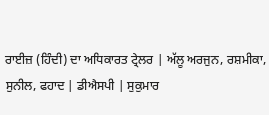ਰਾਈਜ਼ (ਹਿੰਦੀ) ਦਾ ਅਧਿਕਾਰਤ ਟ੍ਰੇਲਰ | ਅੱਲੂ ਅਰਜੁਨ, ਰਸ਼ਮੀਕਾ, ਸੁਨੀਲ, ਫਹਾਦ | ਡੀਐਸਪੀ | ਸੁਕੁਮਾਰ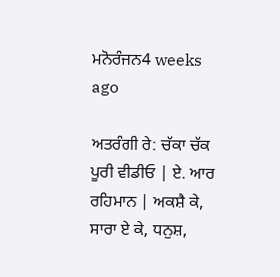ਮਨੋਰੰਜਨ4 weeks ago

ਅਤਰੰਗੀ ਰੇ: ਚੱਕਾ ਚੱਕ ਪੂਰੀ ਵੀਡੀਓ | ਏ. ਆਰ ਰਹਿਮਾਨ | ਅਕਸ਼ੈ ਕੇ, ਸਾਰਾ ਏ ਕੇ, ਧਨੁਸ਼,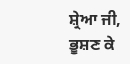ਸ਼੍ਰੇਆ ਜੀ, ਭੂਸ਼ਣ ਕੇ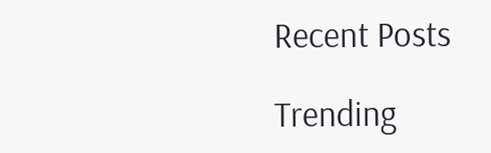Recent Posts

Trending